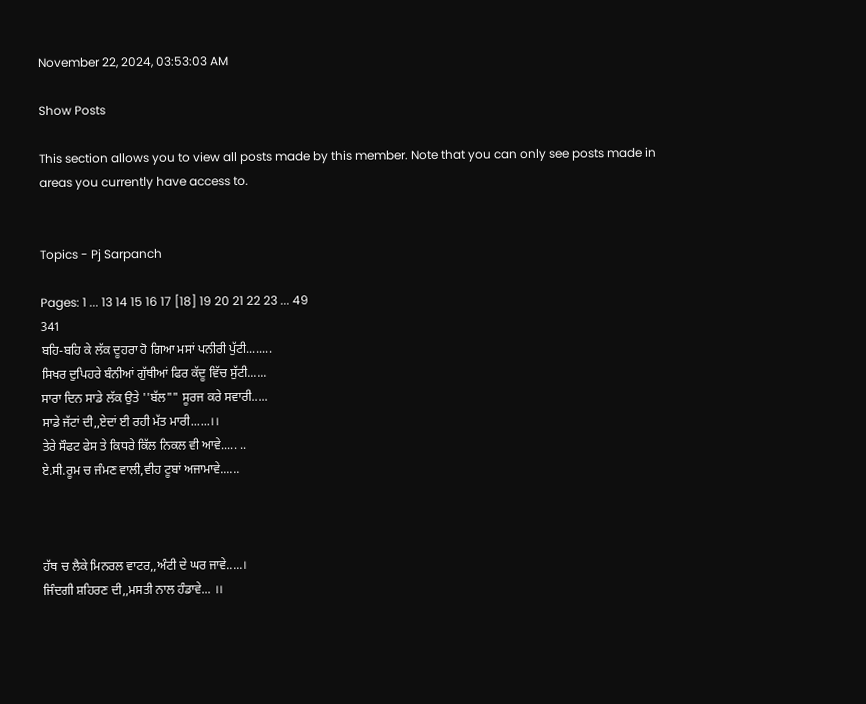November 22, 2024, 03:53:03 AM

Show Posts

This section allows you to view all posts made by this member. Note that you can only see posts made in areas you currently have access to.


Topics - Pj Sarpanch

Pages: 1 ... 13 14 15 16 17 [18] 19 20 21 22 23 ... 49
341
ਬਹਿ-ਬਹਿ ਕੇ ਲੱਕ ਦੂਹਰਾ ਹੋ ਗਿਆ ਮਸਾਂ ਪਨੀਰੀ ਪੁੱਟੀ........
ਸਿਖਰ ਦੁਪਿਹਰੇ ਬੰਨੀਆਂ ਗੁੱਥੀਆਂ ਫਿਰ ਕੱਦੂ ਵਿੱਚ ਸੁੱਟੀ......
ਸਾਰਾ ਦਿਨ ਸਾਡੇ ਲੱਕ ਉਤੇ ''ਬੱਲ"" ਸੂਰਜ ਕਰੇ ਸਵਾਰੀ.....
ਸਾਡੇ ਜੱਟਾਂ ਦੀ,,ਏਦਾਂ ਈ ਰਹੀ ਮੱਤ ਮਾਰੀ......।।
ਤੇਰੇ ਸੌਫਟ ਫੇਸ ਤੇ ਕਿਧਰੇ ਕਿੱਲ ਨਿਕਲ ਵੀ ਆਵੇ..... ..
ਏ.ਸੀ.ਰੂਮ ਚ ਜੰਮਣ ਵਾਲੀ,ਵੀਹ ਟੂਬਾਂ ਅਜਾਮਾਵੇ......



ਹੱਥ ਚ ਲੈਕੇ ਮਿਨਰਲ ਵਾਟਰ,,ਅੰਟੀ ਦੇ ਘਰ ਜਾਵੇ.....।
ਜਿੰਦਗੀ ਸ਼ਹਿਰਣ ਦੀ,,ਮਸਤੀ ਨਾਲ ਹੰਡਾਵੇ... ।।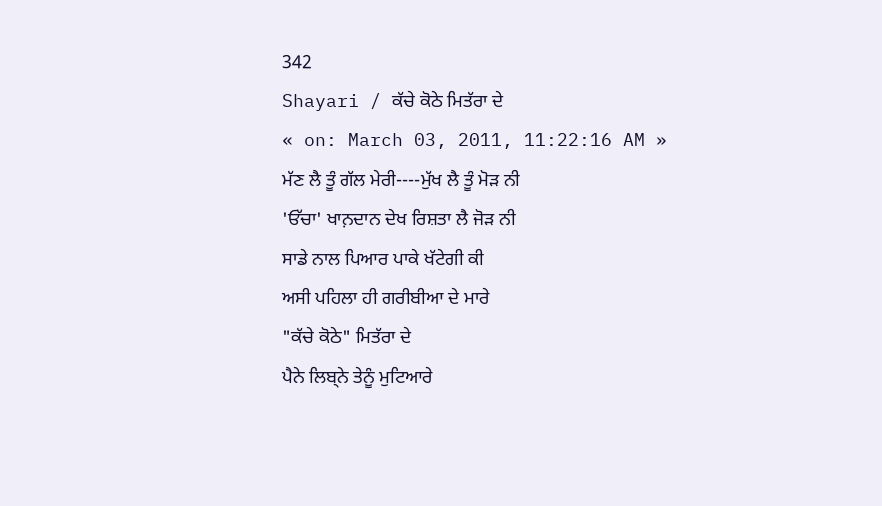342
Shayari / ਕੱਚੇ ਕੋਠੇ ਮਿਤੱਰਾ ਦੇ
« on: March 03, 2011, 11:22:16 AM »
ਮੱਣ ਲੈ ਤੂੰ ਗੱਲ ਮੇਰੀ----ਮੁੱਖ ਲੈ ਤੂੰ ਮੋੜ ਨੀ
'ਓੱਚਾ' ਖਾਨ਼ਦਾਨ ਦੇਖ ਰਿਸ਼ਤਾ ਲੈ ਜੋੜ ਨੀ
ਸਾਡੇ ਨਾਲ ਪਿਆਰ ਪਾਕੇ ਖੱਟੇਗੀ ਕੀ
ਅਸੀ ਪਹਿਲਾ ਹੀ ਗਰੀਬੀਆ ਦੇ ਮਾਰੇ
"ਕੱਚੇ ਕੋਠੇ" ਮਿਤੱਰਾ ਦੇ
ਪੈਨੇ ਲਿਬ੍ਨੇ ਤੇਨੂੰ ਮੁਟਿਆਰੇ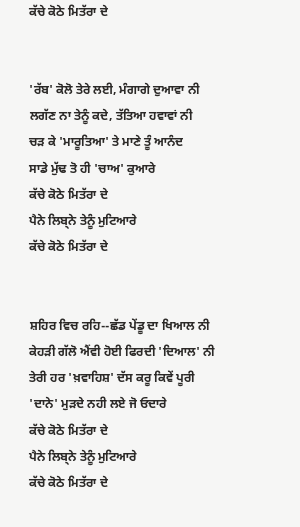ਕੱਚੇ ਕੋਠੇ ਮਿਤੱਰਾ ਦੇ


'ਰੱਬ' ਕੋਲੋ ਤੇਰੇ ਲਈ, ਮੰਗਾਗੇ ਦੁਆਵਾ ਨੀ
ਲਗੱਣ ਨਾ ਤੇਨੂੰ ਕਦੇ, ਤੱਤਿਆ ਹਵਾਵਾਂ ਨੀ
ਚੜ ਕੇ 'ਮਾਰੂਤਿਆ' ਤੇ ਮਾਣੇ ਤੂੰ ਆਨੰਦ
ਸਾਡੇ ਮੁੱਢ ਤੋ ਹੀ 'ਚਾਅ' ਕੁਆਰੇ
ਕੱਚੇ ਕੋਠੇ ਮਿਤੱਰਾ ਦੇ
ਪੈਨੇ ਲਿਬ੍ਨੇ ਤੇਨੂੰ ਮੁਟਿਆਰੇ
ਕੱਚੇ ਕੋਠੇ ਮਿਤੱਰਾ ਦੇ


ਸ਼ਹਿਰ ਵਿਚ ਰਹਿ--ਛੱਡ ਪੇਂਡੂ ਦਾ ਖਿਆਲ ਨੀ
ਕੇਹੜੀ ਗੱਲੋ ਐਂਵੀ ਹੋਈ ਫਿਰਦੀ 'ਦਿਆਲ' ਨੀ
ਤੇਰੀ ਹਰ 'ਖ਼ਵਾਹਿਸ਼' ਦੱਸ ਕਰੂ ਕਿਵੇਂ ਪੂਰੀ
'ਦਾਨੇ' ਮੁੜਦੇ ਨਹੀ ਲਏ ਜੋ ਓਦਾਰੇ
ਕੱਚੇ ਕੋਠੇ ਮਿਤੱਰਾ ਦੇ
ਪੈਨੇ ਲਿਬ੍ਨੇ ਤੇਨੂੰ ਮੁਟਿਆਰੇ
ਕੱਚੇ ਕੋਠੇ ਮਿਤੱਰਾ ਦੇ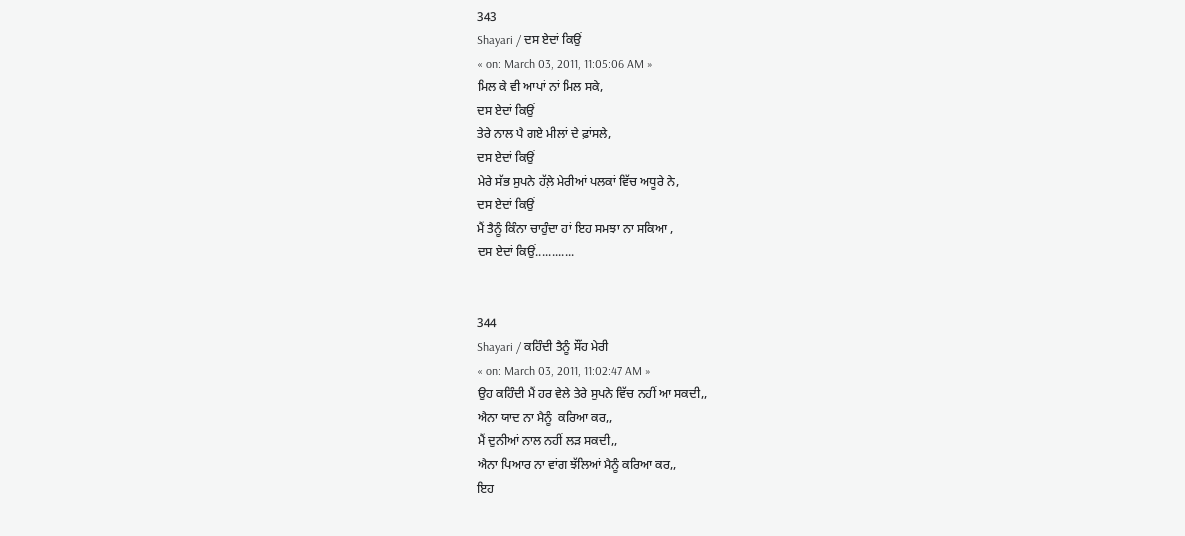343
Shayari / ਦਸ ਏਦਾਂ ਕਿਉਂ
« on: March 03, 2011, 11:05:06 AM »
ਮਿਲ ਕੇ ਵੀ ਆਪਾਂ ਨਾਂ ਮਿਲ ਸਕੇ,
ਦਸ ਏਦਾਂ ਕਿਉਂ
ਤੇਰੇ ਨਾਲ ਪੈ ਗਏ ਮੀਲਾਂ ਦੇ ਫ਼ਾਂਸਲੇ,
ਦਸ ਏਦਾਂ ਕਿਉਂ
ਮੇਰੇ ਸੱਭ ਸੁਪਨੇ ਹੱਲ਼ੇ ਮੇਰੀਆਂ ਪਲਕਾਂ ਵਿੱਚ ਅਧੂਰੇ ਨੇ,
ਦਸ ਏਦਾਂ ਕਿਉਂ
ਮੈਂ ਤੈਨੂੰ ਕਿੰਨਾ ਚਾਹੁੰਦਾ ਹਾਂ ਇਹ ਸਮਝਾ ਨਾ ਸਕਿਆ ,
ਦਸ ਏਦਾਂ ਕਿਉਂ............


344
Shayari / ਕਹਿੰਦੀ ਤੈਨੂੰ ਸੌਂਹ ਮੇਰੀ
« on: March 03, 2011, 11:02:47 AM »
ਉਹ ਕਹਿੰਦੀ ਮੈਂ ਹਰ ਵੇਲੇ ਤੇਰੇ ਸੁਪਨੇ ਵਿੱਚ ਨਹੀਂ ਆ ਸਕਦੀ,,
ਐਨਾ ਯਾਦ ਨਾ ਮੈਨੂੰ  ਕਰਿਆ ਕਰ,,
ਮੈਂ ਦੁਨੀਆਂ ਨਾਲ ਨਹੀਂ ਲੜ ਸਕਦੀ,,
ਐਨਾ ਪਿਆਰ ਨਾ ਵਾਂਗ ਝੱਲਿਆਂ ਮੈਨੂੰ ਕਰਿਆ ਕਰ,,
ਇਹ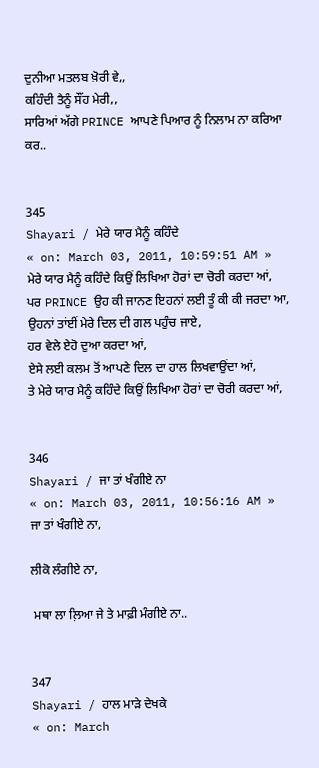ਦੁਨੀਆ ਮਤਲਬ ਖ਼ੋਰੀ ਵੇ,,
ਕਹਿੰਦੀ ਤੈਨੂੰ ਸੌਂਹ ਮੇਰੀ,,
ਸਾਰਿਆਂ ਅੱਗੇ PRINCE ਆਪਣੇ ਪਿਆਰ ਨੂੰ ਨਿਲਾਮ ਨਾ ਕਰਿਆ ਕਰ..


345
Shayari / ਮੇਰੇ ਯਾਰ ਮੈਨੂੰ ਕਹਿੰਦੇ
« on: March 03, 2011, 10:59:51 AM »
ਮੇਰੇ ਯਾਰ ਮੈਨੂੰ ਕਹਿੰਦੇ ਕਿਉਂ ਲਿਖਿਆ ਹੋਰਾਂ ਦਾ ਚੋਰੀ ਕਰਦਾ ਆਂ,
ਪਰ PRINCE ਉਹ ਕੀ ਜਾਨਣ ਇਹਨਾਂ ਲਈ ਤੂੰ ਕੀ ਕੀ ਜਰਦਾ ਆ,
ਉਹਨਾਂ ਤਾਂਈਂ ਮੇਰੇ ਦਿਲ ਦੀ ਗਲ ਪਹੁੰਚ ਜਾਏ,
ਹਰ ਵੇਲੇ ਏਹੋ ਦੁਆ ਕਰਦਾ ਆਂ,
ਏਸੇ ਲਈ ਕਲਮ ਤੋਂ ਆਪਣੇ ਦਿਲ ਦਾ ਹਾਲ ਲਿਖਵਾਉਂਦਾ ਆਂ,
ਤੇ ਮੇਰੇ ਯਾਰ ਮੈਨੂੰ ਕਹਿੰਦੇ ਕਿਉਂ ਲਿਖਿਆ ਹੋਰਾਂ ਦਾ ਚੋਰੀ ਕਰਦਾ ਆਂ,


346
Shayari / ਜਾ ਤਾਂ ਖੰਗੀਏ ਨਾ
« on: March 03, 2011, 10:56:16 AM »
ਜਾ ਤਾਂ ਖੰਗੀਏ ਨਾ,

ਲੀਕੋ ਲੰਗੀਏ ਨਾ,

 ਮਥਾ ਲਾ ਲ਼ਿਆ ਜੇ ਤੇ ਮਾਫ਼ੀ ਮੰਗੀਏ ਨਾ..


347
Shayari / ਹਾਲ ਮਾੜੇ ਦੇਖਕੇ
« on: March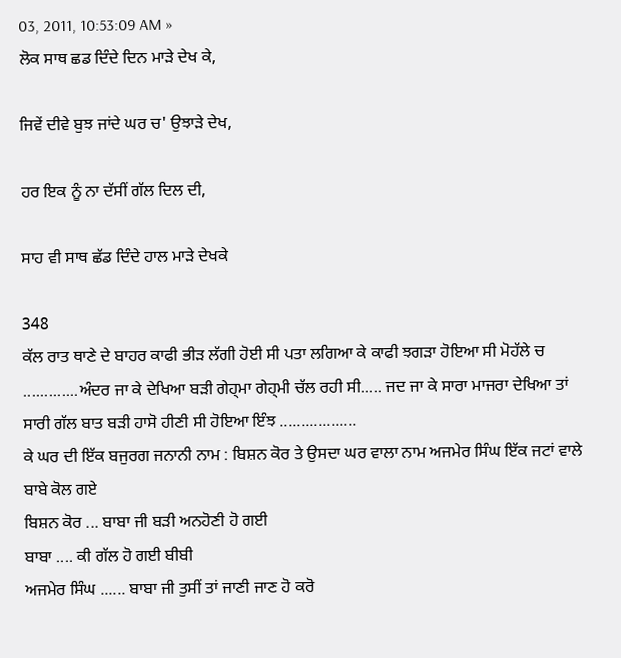03, 2011, 10:53:09 AM »
ਲੋਕ ਸਾਥ ਛਡ ਦਿੰਦੇ ਦਿਨ ਮਾੜੇ ਦੇਖ ਕੇ,

ਜਿਵੇਂ ਦੀਵੇ ਬੁਝ ਜਾਂਦੇ ਘਰ ਚ' ਉਝਾੜੇ ਦੇਖ,

ਹਰ ਇਕ ਨੂੰ ਨਾ ਦੱਸੀਂ ਗੱਲ ਦਿਲ ਦੀ,

ਸਾਹ ਵੀ ਸਾਥ ਛੱਡ ਦਿੰਦੇ ਹਾਲ ਮਾੜੇ ਦੇਖਕੇ

348
ਕੱਲ ਰਾਤ ਥਾਣੇ ਦੇ ਬਾਹਰ ਕਾਫੀ ਭੀੜ ਲੱਗੀ ਹੋਈ ਸੀ ਪਤਾ ਲਗਿਆ ਕੇ ਕਾਫੀ ਝਗੜਾ ਹੋਇਆ ਸੀ ਮੋਹੱਲੇ ਚ .............ਅੰਦਰ ਜਾ ਕੇ ਦੇਖਿਆ ਬੜੀ ਗੇਹ੍ਮਾ ਗੇਹ੍ਮੀ ਚੱਲ ਰਹੀ ਸੀ..... ਜਦ ਜਾ ਕੇ ਸਾਰਾ ਮਾਜਰਾ ਦੇਖਿਆ ਤਾਂ ਸਾਰੀ ਗੱਲ ਬਾਤ ਬੜੀ ਹਾਸੋ ਹੀਣੀ ਸੀ ਹੋਇਆ ਇੰਝ ..................
ਕੇ ਘਰ ਦੀ ਇੱਕ ਬਜੁਰਗ ਜਨਾਨੀ ਨਾਮ : ਬਿਸ਼ਨ ਕੋਰ ਤੇ ਉਸਦਾ ਘਰ ਵਾਲਾ ਨਾਮ ਅਜਮੇਰ ਸਿੰਘ ਇੱਕ ਜਟਾਂ ਵਾਲੇ ਬਾਬੇ ਕੋਲ ਗਏ
ਬਿਸ਼ਨ ਕੋਰ ... ਬਾਬਾ ਜੀ ਬੜੀ ਅਨਹੋਣੀ ਹੋ ਗਈ
ਬਾਬਾ .... ਕੀ ਗੱਲ ਹੋ ਗਈ ਬੀਬੀ
ਅਜਮੇਰ ਸਿੰਘ ...... ਬਾਬਾ ਜੀ ਤੁਸੀਂ ਤਾਂ ਜਾਣੀ ਜਾਣ ਹੋ ਕਰੋ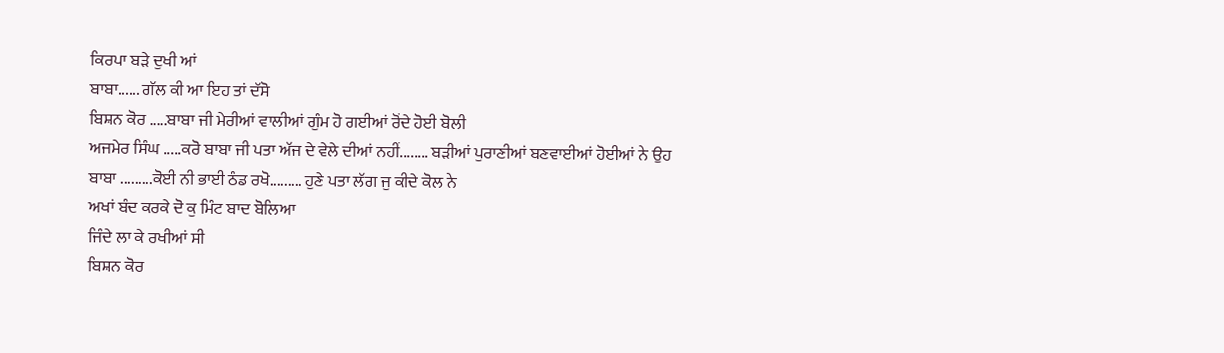ਕਿਰਪਾ ਬੜੇ ਦੁਖੀ ਆਂ
ਬਾਬਾ...... ਗੱਲ ਕੀ ਆ ਇਹ ਤਾਂ ਦੱਸੋ
ਬਿਸ਼ਨ ਕੋਰ .....ਬਾਬਾ ਜੀ ਮੇਰੀਆਂ ਵਾਲੀਆਂ ਗੁੰਮ ਹੋ ਗਈਆਂ ਰੋਂਦੇ ਹੋਈ ਬੋਲੀ
ਅਜਮੇਰ ਸਿੰਘ .....ਕਰੋ ਬਾਬਾ ਜੀ ਪਤਾ ਅੱਜ ਦੇ ਵੇਲੇ ਦੀਆਂ ਨਹੀਂ........ ਬੜੀਆਂ ਪੁਰਾਣੀਆਂ ਬਣਵਾਈਆਂ ਹੋਈਆਂ ਨੇ ਉਹ
ਬਾਬਾ .........ਕੋਈ ਨੀ ਭਾਈ ਠੰਡ ਰਖੋ......... ਹੁਣੇ ਪਤਾ ਲੱਗ ਜੁ ਕੀਦੇ ਕੋਲ ਨੇ
ਅਖਾਂ ਬੰਦ ਕਰਕੇ ਦੋ ਕੁ ਮਿੰਟ ਬਾਦ ਬੋਲਿਆ
ਜਿੰਦੇ ਲਾ ਕੇ ਰਖੀਆਂ ਸੀ
ਬਿਸ਼ਨ ਕੋਰ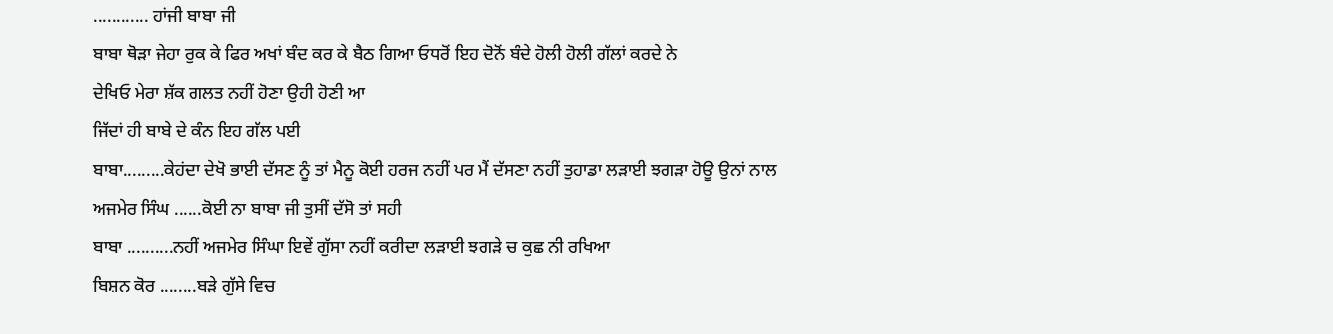............ ਹਾਂਜੀ ਬਾਬਾ ਜੀ
ਬਾਬਾ ਥੋੜਾ ਜੇਹਾ ਰੁਕ ਕੇ ਫਿਰ ਅਖਾਂ ਬੰਦ ਕਰ ਕੇ ਬੈਠ ਗਿਆ ਓਧਰੋਂ ਇਹ ਦੋਨੋਂ ਬੰਦੇ ਹੋਲੀ ਹੋਲੀ ਗੱਲਾਂ ਕਰਦੇ ਨੇ
ਦੇਖਿਓ ਮੇਰਾ ਸ਼ੱਕ ਗਲਤ ਨਹੀਂ ਹੋਣਾ ਉਹੀ ਹੋਣੀ ਆ
ਜਿੱਦਾਂ ਹੀ ਬਾਬੇ ਦੇ ਕੰਨ ਇਹ ਗੱਲ ਪਈ
ਬਾਬਾ.........ਕੇਹਂਦਾ ਦੇਖੋ ਭਾਈ ਦੱਸਣ ਨੂੰ ਤਾਂ ਮੈਨੂ ਕੋਈ ਹਰਜ ਨਹੀਂ ਪਰ ਮੈਂ ਦੱਸਣਾ ਨਹੀਂ ਤੁਹਾਡਾ ਲੜਾਈ ਝਗੜਾ ਹੋਊ ਉਨਾਂ ਨਾਲ
ਅਜਮੇਰ ਸਿੰਘ ......ਕੋਈ ਨਾ ਬਾਬਾ ਜੀ ਤੁਸੀਂ ਦੱਸੋ ਤਾਂ ਸਹੀ
ਬਾਬਾ ..........ਨਹੀਂ ਅਜਮੇਰ ਸਿੰਘਾ ਇਵੇਂ ਗੁੱਸਾ ਨਹੀਂ ਕਰੀਦਾ ਲੜਾਈ ਝਗੜੇ ਚ ਕੁਛ ਨੀ ਰਖਿਆ
ਬਿਸ਼ਨ ਕੋਰ ........ਬੜੇ ਗੁੱਸੇ ਵਿਚ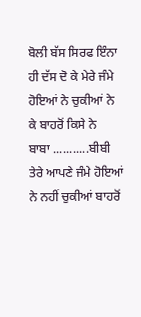ਬੋਲੀ ਬੱਸ ਸਿਰਫ ਇੰਨਾ ਹੀ ਦੱਸ ਦੋ ਕੇ ਮੇਰੇ ਜੰਮੇ ਹੋਇਆਂ ਨੇ ਚੁਕੀਆਂ ਨੇ ਕੇ ਬਾਹਰੋਂ ਕਿਸੇ ਨੇ
ਬਾਬਾ ...........ਬੀਬੀ ਤੇਰੇ ਆਪਣੇ ਜੰਮੇ ਹੋਇਆਂ ਨੇ ਨਹੀਂ ਚੁਕੀਆਂ ਬਾਹਰੋਂ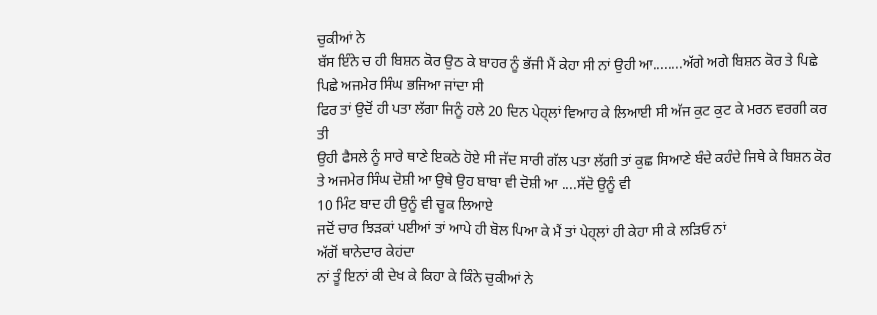ਚੁਕੀਆਂ ਨੇ
ਬੱਸ ਇੰਨੇ ਚ ਹੀ ਬਿਸ਼ਨ ਕੋਰ ਉਠ ਕੇ ਬਾਹਰ ਨੂੰ ਭੱਜੀ ਮੈਂ ਕੇਹਾ ਸੀ ਨਾਂ ਉਹੀ ਆ........ਅੱਗੇ ਅਗੇ ਬਿਸ਼ਨ ਕੋਰ ਤੇ ਪਿਛੇ ਪਿਛੇ ਅਜਮੇਰ ਸਿੰਘ ਭਜਿਆ ਜਾਂਦਾ ਸੀ
ਫਿਰ ਤਾਂ ਉਦੋਂ ਹੀ ਪਤਾ ਲੱਗਾ ਜਿਨੂੰ ਹਲੇ 20 ਦਿਨ ਪੇਹ੍ਲਾਂ ਵਿਆਹ ਕੇ ਲਿਆਈ ਸੀ ਅੱਜ ਕੁਟ ਕੁਟ ਕੇ ਮਰਨ ਵਰਗੀ ਕਰ ਤੀ
ਉਹੀ ਫੈਸਲੇ ਨੂੰ ਸਾਰੇ ਥਾਣੇ ਇਕਠੇ ਹੋਏ ਸੀ ਜੱਦ ਸਾਰੀ ਗੱਲ ਪਤਾ ਲੱਗੀ ਤਾਂ ਕੁਛ ਸਿਆਣੇ ਬੰਦੇ ਕਹੰਦੇ ਜਿਥੇ ਕੇ ਬਿਸ਼ਨ ਕੋਰ ਤੇ ਅਜਮੇਰ ਸਿੰਘ ਦੋਸ਼ੀ ਆ ਉਥੇ ਉਹ ਬਾਬਾ ਵੀ ਦੋਸ਼ੀ ਆ ....ਸੱਦੋ ਉਨੂੰ ਵੀ
10 ਮਿੰਟ ਬਾਦ ਹੀ ਉਨੂੰ ਵੀ ਚੂਕ ਲਿਆਏ
ਜਦੋਂ ਚਾਰ ਝਿੜਕਾਂ ਪਈਆਂ ਤਾਂ ਆਪੇ ਹੀ ਬੋਲ ਪਿਆ ਕੇ ਮੈਂ ਤਾਂ ਪੇਹ੍ਲਾਂ ਹੀ ਕੇਹਾ ਸੀ ਕੇ ਲੜਿਓ ਨਾਂ
ਅੱਗੋਂ ਥਾਨੇਦਾਰ ਕੇਹਂਦਾ
ਨਾਂ ਤੂੰ ਇਨਾਂ ਕੀ ਦੇਖ ਕੇ ਕਿਹਾ ਕੇ ਕਿੰਨੇ ਚੁਕੀਆਂ ਨੇ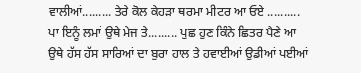ਵਾਲੀਆਂ......... ਤੇਰੇ ਕੋਲ ਕੇਹੜਾ ਥਰਮਾ ਮੀਟਰ ਆ ਓਏ ..........
ਪਾ ਇਨੂੰ ਲਮਾਂ ਉਥੇ ਮੇਜ ਤੇ......... ਪੁਛ ਹੁਣ ਕਿੰਨੇ ਛਿਤਰ ਪੈਣੇ ਆ
ਉਥੇ ਹੱਸ ਹੱਸ ਸਾਰਿਆਂ ਦਾ ਬੁਰਾ ਹਾਲ ਤੇ ਹਵਾਈਆਂ ਉਡੀਆਂ ਪਈਆਂ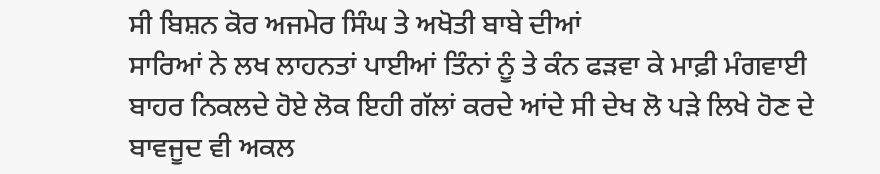ਸੀ ਬਿਸ਼ਨ ਕੋਰ ਅਜਮੇਰ ਸਿੰਘ ਤੇ ਅਖੋਤੀ ਬਾਬੇ ਦੀਆਂ
ਸਾਰਿਆਂ ਨੇ ਲਖ ਲਾਹਨਤਾਂ ਪਾਈਆਂ ਤਿੰਨਾਂ ਨੂੰ ਤੇ ਕੰਨ ਫੜਵਾ ਕੇ ਮਾਫ਼ੀ ਮੰਗਵਾਈ
ਬਾਹਰ ਨਿਕਲਦੇ ਹੋਏ ਲੋਕ ਇਹੀ ਗੱਲਾਂ ਕਰਦੇ ਆਂਦੇ ਸੀ ਦੇਖ ਲੋ ਪੜੇ ਲਿਖੇ ਹੋਣ ਦੇ ਬਾਵਜੂਦ ਵੀ ਅਕਲ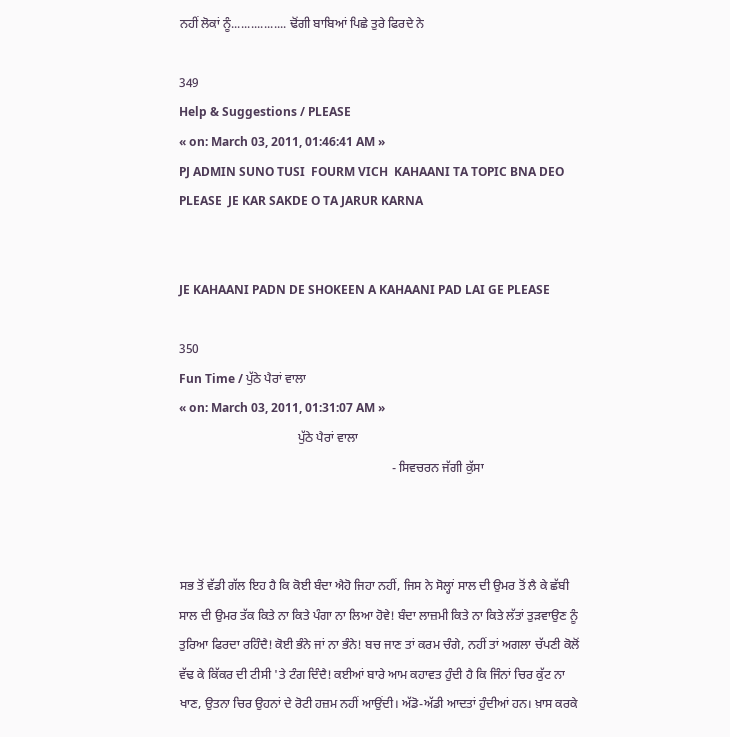ਨਹੀਂ ਲੋਕਾਂ ਨੂੰ................. ਢੋਂਗੀ ਬਾਬਿਆਂ ਪਿਛੇ ਤੁਰੇ ਫਿਰਦੇ ਨੇ

349
Help & Suggestions / PLEASE
« on: March 03, 2011, 01:46:41 AM »
PJ ADMIN SUNO TUSI  FOURM VICH  KAHAANI TA TOPIC BNA DEO PLEASE  JE KAR SAKDE O TA JARUR KARNA


JE KAHAANI PADN DE SHOKEEN A KAHAANI PAD LAI GE PLEASE

350
Fun Time / ਪੁੱਠੇ ਪੈਰਾਂ ਵਾਲਾ
« on: March 03, 2011, 01:31:07 AM »
                                      ਪੁੱਠੇ ਪੈਰਾਂ ਵਾਲਾ
                                                                    - ਸਿਵਚਰਨ ਜੱਗੀ ਕੁੱਸਾ



ਸਭ ਤੋਂ ਵੱਡੀ ਗੱਲ ਇਹ ਹੈ ਕਿ ਕੋਈ ਬੰਦਾ ਐਹੋ ਜਿਹਾ ਨਹੀਂ, ਜਿਸ ਨੇ ਸੋਲ੍ਹਾਂ ਸਾਲ ਦੀ ਉਮਰ ਤੋਂ ਲੈ ਕੇ ਛੱਬੀ ਸਾਲ ਦੀ ਉਮਰ ਤੱਕ ਕਿਤੇ ਨਾ ਕਿਤੇ ਪੰਗਾ ਨਾ ਲਿਆ ਹੋਵੇ! ਬੰਦਾ ਲਾਜ਼ਮੀ ਕਿਤੇ ਨਾ ਕਿਤੇ ਲੱਤਾਂ ਤੁੜਵਾਉਣ ਨੂੰ ਤੁਰਿਆ ਫਿਰਦਾ ਰਹਿੰਦੈ! ਕੋਈ ਭੰਨੇ ਜਾਂ ਨਾ ਭੰਨੇ! ਬਚ ਜਾਣ ਤਾਂ ਕਰਮ ਚੰਗੇ, ਨਹੀਂ ਤਾਂ ਅਗਲਾ ਚੱਪਣੀ ਕੋਲੋਂ ਵੱਢ ਕੇ ਕਿੱਕਰ ਦੀ ਟੀਸੀ 'ਤੇ ਟੰਗ ਦਿੰਦੈ! ਕਈਆਂ ਬਾਰੇ ਆਮ ਕਹਾਵਤ ਹੁੰਦੀ ਹੈ ਕਿ ਜਿੰਨਾਂ ਚਿਰ ਕੁੱਟ ਨਾ ਖਾਣ, ਉਤਨਾ ਚਿਰ ਉਹਨਾਂ ਦੇ ਰੋਟੀ ਹਜ਼ਮ ਨਹੀਂ ਆਉਂਦੀ। ਅੱਡੋ-ਅੱਡੀ ਆਦਤਾਂ ਹੁੰਦੀਆਂ ਹਨ। ਖ਼ਾਸ ਕਰਕੇ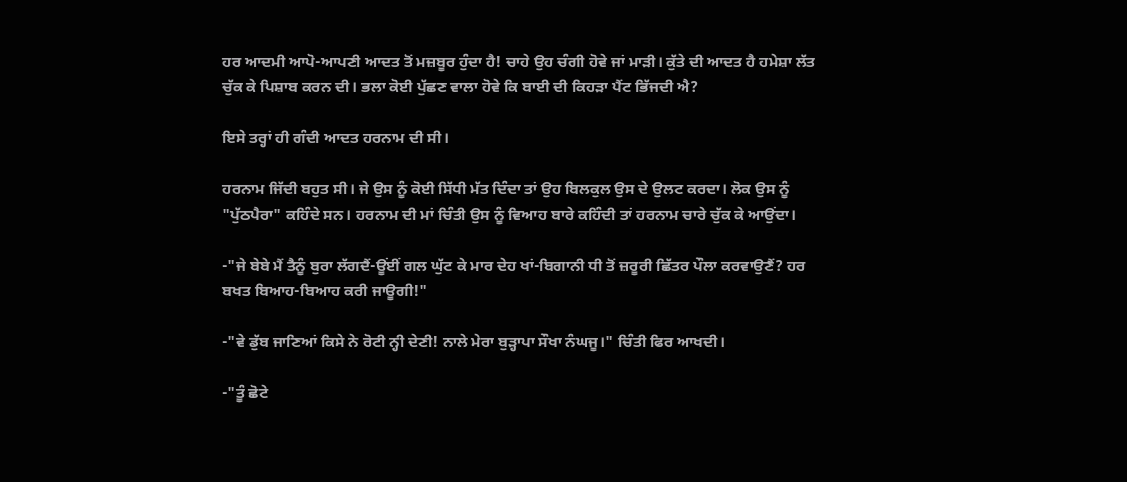ਹਰ ਆਦਮੀ ਆਪੋ-ਆਪਣੀ ਆਦਤ ਤੋਂ ਮਜ਼ਬੂਰ ਹੁੰਦਾ ਹੈ! ਚਾਹੇ ਉਹ ਚੰਗੀ ਹੋਵੇ ਜਾਂ ਮਾੜੀ। ਕੁੱਤੇ ਦੀ ਆਦਤ ਹੈ ਹਮੇਸ਼ਾ ਲੱਤ ਚੁੱਕ ਕੇ ਪਿਸ਼ਾਬ ਕਰਨ ਦੀ। ਭਲਾ ਕੋਈ ਪੁੱਛਣ ਵਾਲਾ ਹੋਵੇ ਕਿ ਬਾਈ ਦੀ ਕਿਹੜਾ ਪੈਂਟ ਭਿੱਜਦੀ ਐ?

ਇਸੇ ਤਰ੍ਹਾਂ ਹੀ ਗੰਦੀ ਆਦਤ ਹਰਨਾਮ ਦੀ ਸੀ।

ਹਰਨਾਮ ਜਿੱਦੀ ਬਹੁਤ ਸੀ। ਜੇ ਉਸ ਨੂੰ ਕੋਈ ਸਿੱਧੀ ਮੱਤ ਦਿੰਦਾ ਤਾਂ ਉਹ ਬਿਲਕੁਲ ਉਸ ਦੇ ਉਲਟ ਕਰਦਾ। ਲੋਕ ਉਸ ਨੂੰ "ਪੁੱਠਪੈਰਾ" ਕਹਿੰਦੇ ਸਨ। ਹਰਨਾਮ ਦੀ ਮਾਂ ਚਿੰਤੀ ਉਸ ਨੂੰ ਵਿਆਹ ਬਾਰੇ ਕਹਿੰਦੀ ਤਾਂ ਹਰਨਾਮ ਚਾਰੇ ਚੁੱਕ ਕੇ ਆਉਂਦਾ।

-"ਜੇ ਬੇਬੇ ਮੈਂ ਤੈਨੂੰ ਬੁਰਾ ਲੱਗਦੈਂ-ਊਂਈਂ ਗਲ ਘੁੱਟ ਕੇ ਮਾਰ ਦੇਹ ਖਾਂ-ਬਿਗਾਨੀ ਧੀ ਤੋਂ ਜ਼ਰੂਰੀ ਛਿੱਤਰ ਪੌਲਾ ਕਰਵਾਉਣੈਂ? ਹਰ ਬਖਤ ਬਿਆਹ-ਬਿਆਹ ਕਰੀ ਜਾਊਗੀ!"

-"ਵੇ ਡੁੱਬ ਜਾਣਿਆਂ ਕਿਸੇ ਨੇ ਰੋਟੀ ਨ੍ਹੀ ਦੇਣੀ! ਨਾਲੇ ਮੇਰਾ ਬੁੜ੍ਹਾਪਾ ਸੌਖਾ ਨੰਘਜੂ।" ਚਿੰਤੀ ਫਿਰ ਆਖਦੀ।

-"ਤੂੰ ਛੋਟੇ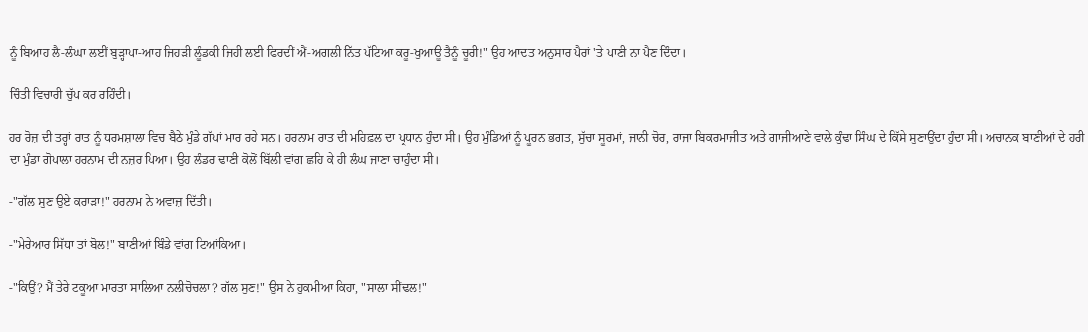ਨੂੰ ਬਿਆਹ ਲੈ-ਲੰਘਾ ਲਈਂ ਬੁੜ੍ਹਾਪਾ-ਆਹ ਜਿਹੜੀ ਲੂੰਡਕੀ ਜਿਹੀ ਲਈ ਫਿਰਦੀਂ ਐਂ-ਅਗਲੀ ਨਿੱਤ ਪੱਟਿਆ ਕਰੂ-ਖੁਆਊ ਤੈਨੂੰ ਚੂਰੀ!" ਉਹ ਆਦਤ ਅਨੁਸਾਰ ਪੈਰਾਂ 'ਤੇ ਪਾਣੀ ਨਾ ਪੈਣ ਦਿੰਦਾ।

ਚਿੰਤੀ ਵਿਚਾਰੀ ਚੁੱਪ ਕਰ ਰਹਿੰਦੀ।

ਹਰ ਰੋਜ਼ ਦੀ ਤਰ੍ਹਾਂ ਰਾਤ ਨੂੰ ਧਰਮਸ਼ਾਲਾ ਵਿਚ ਬੈਠੇ ਮੁੰਡੇ ਗੱਪਾਂ ਮਾਰ ਰਹੇ ਸਨ। ਹਰਨਾਮ ਰਾਤ ਦੀ ਮਹਿਫ਼ਲ ਦਾ ਪ੍ਰਧਾਨ ਹੁੰਦਾ ਸੀ। ਉਹ ਮੁੰਡਿਆਂ ਨੂੰ ਪੂਰਨ ਭਗਤ, ਸੁੱਚਾ ਸੂਰਮਾਂ, ਜਾਨੀ ਚੋਰ, ਰਾਜਾ ਬਿਕਰਮਾਜੀਤ ਅਤੇ ਗਾਜੀਆਣੇ ਵਾਲੇ ਕੁੰਢਾ ਸਿੰਘ ਦੇ ਕਿੱਸੇ ਸੁਣਾਉਂਦਾ ਹੁੰਦਾ ਸੀ। ਅਚਾਨਕ ਬਾਣੀਆਂ ਦੇ ਹਰੀ ਦਾ ਮੁੰਡਾ ਗੋਪਾਲਾ ਹਰਨਾਮ ਦੀ ਨਜ਼ਰ ਪਿਆ। ਉਹ ਲੰਡਰ ਢਾਣੀ ਕੋਲੋਂ ਬਿੱਲੀ ਵਾਂਗ ਛਹਿ ਕੇ ਹੀ ਲੰਘ ਜਾਣਾ ਚਾਹੁੰਦਾ ਸੀ।

-"ਗੱਲ ਸੁਣ ਉਏ ਕਰਾੜਾ!" ਹਰਨਾਮ ਨੇ ਅਵਾਜ਼ ਦਿੱਤੀ।

-"ਮੇਰੇਆਰ ਸਿੱਧਾ ਤਾਂ ਬੋਲ!" ਬਾਣੀਆਂ ਬਿੰਡੇ ਵਾਂਗ ਟਿਆਂਕਿਆ।

-"ਕਿਉਂ? ਮੈਂ ਤੇਰੇ ਟਕੂਆ ਮਾਰਤਾ ਸਾਲਿਆ ਨਲੀਚੋਚਲਾ? ਗੱਲ ਸੁਣ!" ਉਸ ਨੇ ਹੁਕਮੀਆ ਕਿਹਾ, "ਸਾਲਾ ਸੀਂਢਲ!"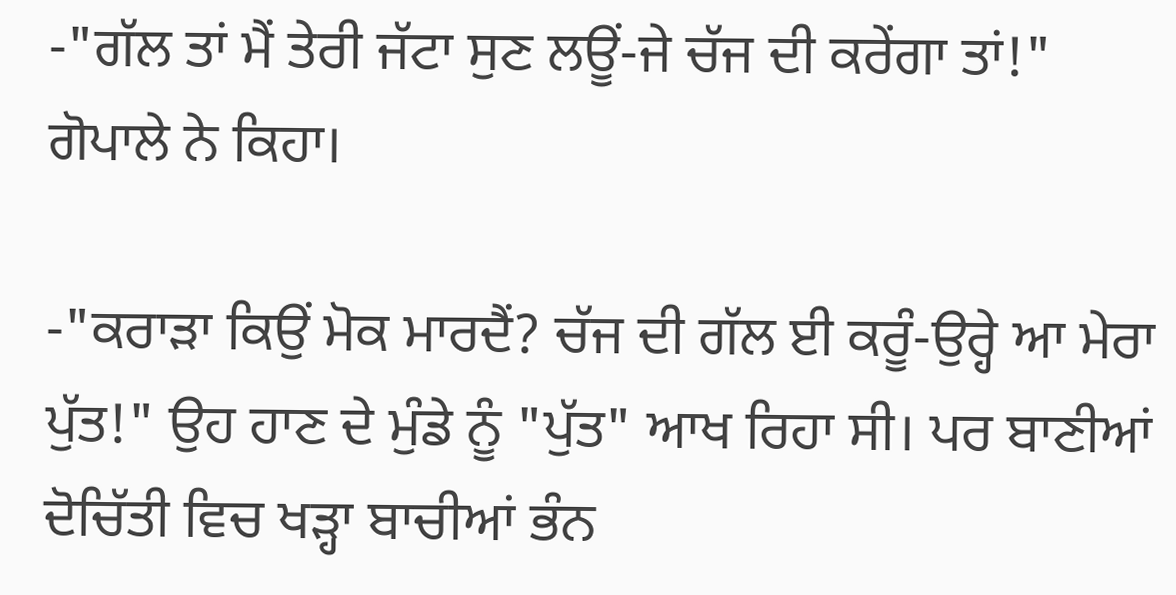-"ਗੱਲ ਤਾਂ ਮੈਂ ਤੇਰੀ ਜੱਟਾ ਸੁਣ ਲਊਂ-ਜੇ ਚੱਜ ਦੀ ਕਰੇਂਗਾ ਤਾਂ!" ਗੋਪਾਲੇ ਨੇ ਕਿਹਾ।

-"ਕਰਾੜਾ ਕਿਉਂ ਮੋਕ ਮਾਰਦੈਂ? ਚੱਜ ਦੀ ਗੱਲ ਈ ਕਰੂੰ-ਉਰ੍ਹੇ ਆ ਮੇਰਾ ਪੁੱਤ!" ਉਹ ਹਾਣ ਦੇ ਮੁੰਡੇ ਨੂੰ "ਪੁੱਤ" ਆਖ ਰਿਹਾ ਸੀ। ਪਰ ਬਾਣੀਆਂ ਦੋਚਿੱਤੀ ਵਿਚ ਖੜ੍ਹਾ ਬਾਚੀਆਂ ਭੰਨ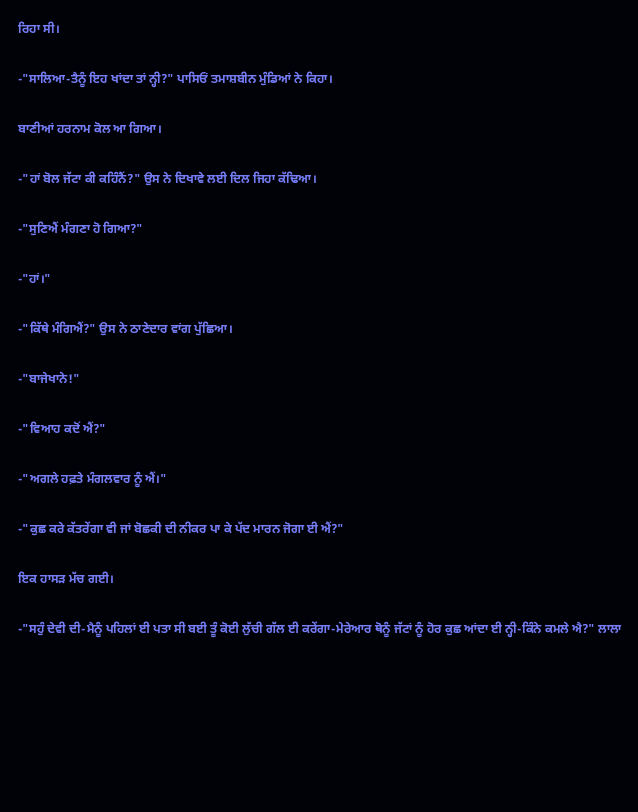ਰਿਹਾ ਸੀ।

-"ਸਾਲਿਆ-ਤੈਨੂੰ ਇਹ ਖਾਂਦਾ ਤਾਂ ਨ੍ਹੀ?" ਪਾਸਿਓਂ ਤਮਾਸ਼ਬੀਨ ਮੁੰਡਿਆਂ ਨੇ ਕਿਹਾ।

ਬਾਣੀਆਂ ਹਰਨਾਮ ਕੋਲ ਆ ਗਿਆ।

-"ਹਾਂ ਬੋਲ ਜੱਟਾ ਕੀ ਕਹਿੰਨੈਂ?" ਉਸ ਨੇ ਦਿਖਾਵੇ ਲਈ ਦਿਲ ਜਿਹਾ ਕੱਢਿਆ।

-"ਸੁਣਿਐਂ ਮੰਗਣਾ ਹੋ ਗਿਆ?"

-"ਹਾਂ।"

-"ਕਿੱਥੇ ਮੰਗਿਐਂ?" ਉਸ ਨੇ ਠਾਣੇਦਾਰ ਵਾਂਗ ਪੁੱਛਿਆ।

-"ਬਾਜੇਖਾਨੇ!"

-"ਵਿਆਹ ਕਦੋਂ ਐਂ?"

-"ਅਗਲੇ ਹਫ਼ਤੇ ਮੰਗਲਵਾਰ ਨੂੰ ਐਂ।"

-"ਕੁਛ ਕਰੇ ਕੱਤਰੇਂਗਾ ਵੀ ਜਾਂ ਬੋਛਕੀ ਦੀ ਨੀਕਰ ਪਾ ਕੇ ਪੱਦ ਮਾਰਨ ਜੋਗਾ ਈ ਐਂ?"

ਇਕ ਹਾਸੜ ਮੱਚ ਗਈ।

-"ਸਹੁੰ ਦੇਵੀ ਦੀ-ਮੈਨੂੰ ਪਹਿਲਾਂ ਈ ਪਤਾ ਸੀ ਬਈ ਤੂੰ ਕੋਈ ਲੁੱਚੀ ਗੱਲ ਈ ਕਰੇਂਗਾ-ਮੇਰੇਆਰ ਥੋਨੂੰ ਜੱਟਾਂ ਨੂੰ ਹੋਰ ਕੁਛ ਆਂਦਾ ਈ ਨ੍ਹੀ-ਕਿੰਨੇ ਕਮਲੇ ਐ?" ਲਾਲਾ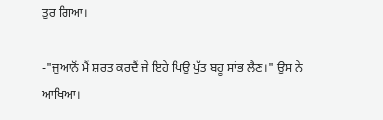ਤੁਰ ਗਿਆ।

-"ਜੁਆਨੋਂ ਮੈਂ ਸ਼ਰਤ ਕਰਦੈਂ ਜੇ ਇਹੇ ਪਿਉ ਪੁੱਤ ਬਹੂ ਸਾਂਭ ਲੈਣ।" ਉਸ ਨੇ ਆਖਿਆ।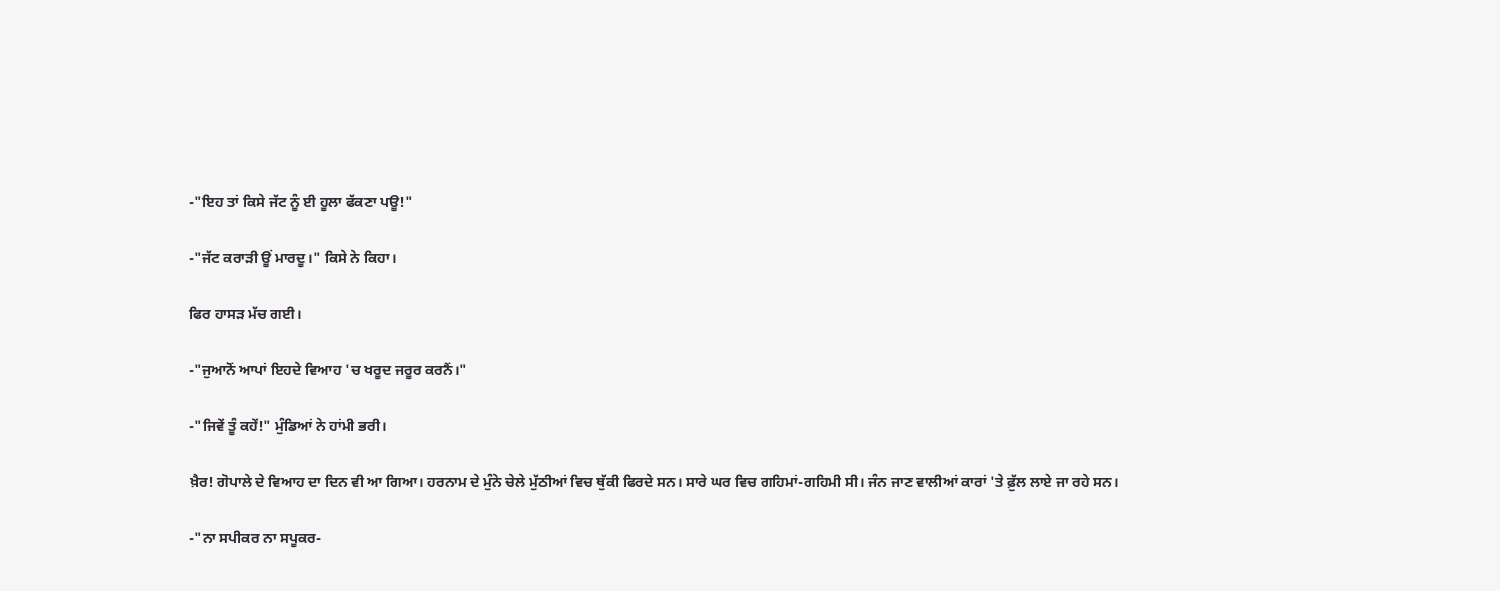-"ਇਹ ਤਾਂ ਕਿਸੇ ਜੱਟ ਨੂੰ ਈ ਹੂਲਾ ਫੱਕਣਾ ਪਊ!"

-"ਜੱਟ ਕਰਾੜੀ ਊਂ ਮਾਰਦੂ।" ਕਿਸੇ ਨੇ ਕਿਹਾ।

ਫਿਰ ਹਾਸੜ ਮੱਚ ਗਈ।

-"ਜੁਆਨੋਂ ਆਪਾਂ ਇਹਦੇ ਵਿਆਹ 'ਚ ਖਰੂਦ ਜਰੂਰ ਕਰਨੈਂ।"

-"ਜਿਵੇਂ ਤੂੰ ਕਹੇਂ!" ਮੁੰਡਿਆਂ ਨੇ ਹਾਂਮੀ ਭਰੀ।

ਖ਼ੈਰ! ਗੋਪਾਲੇ ਦੇ ਵਿਆਹ ਦਾ ਦਿਨ ਵੀ ਆ ਗਿਆ। ਹਰਨਾਮ ਦੇ ਮੁੰਨੇ ਚੇਲੇ ਮੁੱਠੀਆਂ ਵਿਚ ਥੁੱਕੀ ਫਿਰਦੇ ਸਨ। ਸਾਰੇ ਘਰ ਵਿਚ ਗਹਿਮਾਂ-ਗਹਿਮੀ ਸੀ। ਜੰਨ ਜਾਣ ਵਾਲੀਆਂ ਕਾਰਾਂ 'ਤੇ ਫ਼ੁੱਲ ਲਾਏ ਜਾ ਰਹੇ ਸਨ।

-"ਨਾ ਸਪੀਕਰ ਨਾ ਸਪੂਕਰ-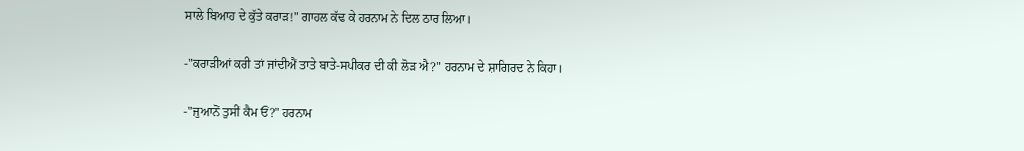ਸਾਲੇ ਬਿਆਹ ਦੇ ਕੁੱਤੇ ਕਰਾੜ!" ਗਾਹਲ ਕੱਢ ਕੇ ਹਰਨਾਮ ਨੇ ਦਿਲ ਠਾਰ ਲਿਆ।

-"ਕਰਾੜੀਆਂ ਕਰੀ ਤਾਂ ਜਾਂਦੀਐਂ ਤਾਤੇ ਬਾਤੇ-ਸਪੀਕਰ ਦੀ ਕੀ ਲੋੜ ਐ?" ਹਰਨਾਮ ਦੇ ਸ਼ਾਗਿਰਦ ਨੇ ਕਿਹਾ।

-"ਜੁਆਨੋਂ ਤੁਸੀਂ ਕੈਮ ਓਂ?" ਹਰਨਾਮ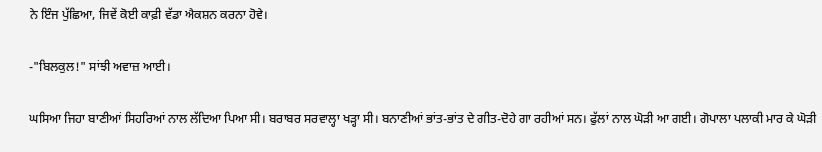ਨੇ ਇੰਜ ਪੁੱਛਿਆ, ਜਿਵੇਂ ਕੋਈ ਕਾਫ਼ੀ ਵੱਡਾ ਐਕਸ਼ਨ ਕਰਨਾ ਹੋਵੇ।

-"ਬਿਲਕੁਲ!" ਸਾਂਝੀ ਅਵਾਜ਼ ਆਈ।

ਘਸਿਆ ਜਿਹਾ ਬਾਣੀਆਂ ਸਿਹਰਿਆਂ ਨਾਲ ਲੱਦਿਆ ਪਿਆ ਸੀ। ਬਰਾਬਰ ਸਰਵਾਲ੍ਹਾ ਖੜ੍ਹਾ ਸੀ। ਬਨਾਣੀਆਂ ਭਾਂਤ-ਭਾਂਤ ਦੇ ਗੀਤ-ਦੋਹੇ ਗਾ ਰਹੀਆਂ ਸਨ। ਫੁੱਲਾਂ ਨਾਲ ਘੋੜੀ ਆ ਗਈ। ਗੋਪਾਲਾ ਪਲਾਕੀ ਮਾਰ ਕੇ ਘੋੜੀ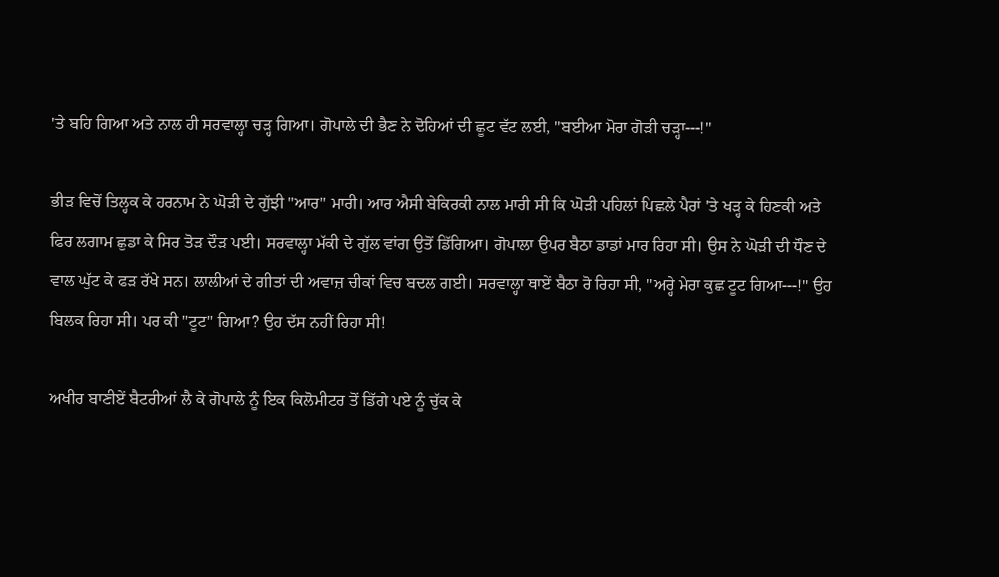'ਤੇ ਬਹਿ ਗਿਆ ਅਤੇ ਨਾਲ ਹੀ ਸਰਵਾਲ੍ਹਾ ਚੜ੍ਹ ਗਿਆ। ਗੋਪਾਲੇ ਦੀ ਭੈਣ ਨੇ ਦੋਹਿਆਂ ਦੀ ਛੂਟ ਵੱਟ ਲਈ, "ਬਈਆ ਮੋਰਾ ਗੋੜੀ ਚੜ੍ਹਾ---!"

ਭੀੜ ਵਿਚੋਂ ਤਿਲ੍ਹਕ ਕੇ ਹਰਨਾਮ ਨੇ ਘੋੜੀ ਦੇ ਗੁੱਝੀ "ਆਰ" ਮਾਰੀ। ਆਰ ਐਸੀ ਬੇਕਿਰਕੀ ਨਾਲ ਮਾਰੀ ਸੀ ਕਿ ਘੋੜੀ ਪਹਿਲਾਂ ਪਿਛਲੇ ਪੈਰਾਂ 'ਤੇ ਖੜ੍ਹ ਕੇ ਹਿਣਕੀ ਅਤੇ ਫਿਰ ਲਗਾਮ ਛੁਡਾ ਕੇ ਸਿਰ ਤੋੜ ਦੌੜ ਪਈ। ਸਰਵਾਲ੍ਹਾ ਮੱਕੀ ਦੇ ਗੁੱਲ ਵਾਂਗ ਉਤੋਂ ਡਿੱਗਿਆ। ਗੋਪਾਲਾ ਉਪਰ ਬੈਠਾ ਡਾਡਾਂ ਮਾਰ ਰਿਹਾ ਸੀ। ਉਸ ਨੇ ਘੋੜੀ ਦੀ ਧੌਣ ਦੇ ਵਾਲ ਘੁੱਟ ਕੇ ਫੜ ਰੱਖੇ ਸਨ। ਲਾਲੀਆਂ ਦੇ ਗੀਤਾਂ ਦੀ ਅਵਾਜ਼ ਚੀਕਾਂ ਵਿਚ ਬਦਲ ਗਈ। ਸਰਵਾਲ੍ਹਾ ਥਾਏਂ ਬੈਠਾ ਰੋ ਰਿਹਾ ਸੀ, "ਅਰ੍ਹੇ ਮੇਰਾ ਕੁਛ ਟੂਟ ਗਿਆ---!" ਉਹ ਬਿਲਕ ਰਿਹਾ ਸੀ। ਪਰ ਕੀ "ਟੂਟ" ਗਿਆ? ਉਹ ਦੱਸ ਨਹੀਂ ਰਿਹਾ ਸੀ!

ਅਖੀਰ ਬਾਣੀਏਂ ਬੈਟਰੀਆਂ ਲੈ ਕੇ ਗੋਪਾਲੇ ਨੂੰ ਇਕ ਕਿਲੋਮੀਟਰ ਤੋਂ ਡਿੱਗੇ ਪਏ ਨੂੰ ਚੁੱਕ ਕੇ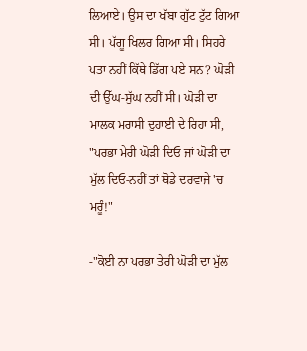ਲਿਆਏ। ਉਸ ਦਾ ਖੱਬਾ ਗੁੱਟ ਟੁੱਟ ਗਿਆ ਸੀ। ਪੱਗੂ ਖਿਲਰ ਗਿਆ ਸੀ। ਸਿਹਰੇ ਪਤਾ ਨਹੀਂ ਕਿੱਥੇ ਡਿੱਗ ਪਏ ਸਨ? ਘੋੜੀ ਦੀ ਉੱਘ-ਸੁੱਘ ਨਹੀਂ ਸੀ। ਘੋੜੀ ਦਾ ਮਾਲਕ ਮਰਾਸੀ ਦੁਹਾਈ ਦੇ ਰਿਹਾ ਸੀ, "ਪਰਭਾ ਮੇਰੀ ਘੋੜੀ ਦਿਓ ਜਾਂ ਘੋੜੀ ਦਾ ਮੁੱਲ ਦਿਓ-ਨਹੀਂ ਤਾਂ ਥੋਡੇ ਦਰਵਾਜੇ 'ਚ ਮਰੂੰ!"

-"ਕੋਈ ਨਾ ਪਰਭਾ ਤੇਰੀ ਘੋੜੀ ਦਾ ਮੁੱਲ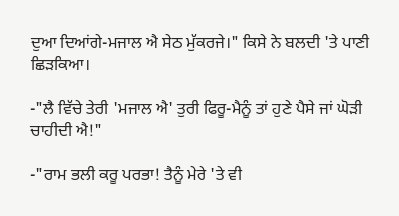ਦੁਆ ਦਿਆਂਗੇ-ਮਜਾਲ ਐ ਸੇਠ ਮੁੱਕਰਜੇ।" ਕਿਸੇ ਨੇ ਬਲਦੀ 'ਤੇ ਪਾਣੀ ਛਿੜਕਿਆ।

-"ਲੈ ਵਿੱਚੇ ਤੇਰੀ 'ਮਜਾਲ ਐ' ਤੁਰੀ ਫਿਰੂ-ਮੈਨੂੰ ਤਾਂ ਹੁਣੇ ਪੈਸੇ ਜਾਂ ਘੋੜੀ ਚਾਹੀਦੀ ਐ!"

-"ਰਾਮ ਭਲੀ ਕਰੂ ਪਰਭਾ! ਤੈਨੂੰ ਮੇਰੇ 'ਤੇ ਵੀ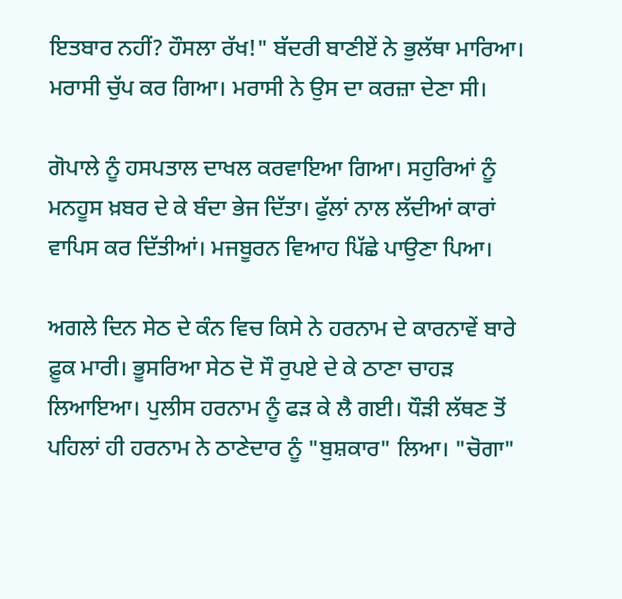ਇਤਬਾਰ ਨਹੀਂ? ਹੌਸਲਾ ਰੱਖ!" ਬੱਦਰੀ ਬਾਣੀਏਂ ਨੇ ਭੁਲੱਥਾ ਮਾਰਿਆ। ਮਰਾਸੀ ਚੁੱਪ ਕਰ ਗਿਆ। ਮਰਾਸੀ ਨੇ ਉਸ ਦਾ ਕਰਜ਼ਾ ਦੇਣਾ ਸੀ।

ਗੋਪਾਲੇ ਨੂੰ ਹਸਪਤਾਲ ਦਾਖਲ ਕਰਵਾਇਆ ਗਿਆ। ਸਹੁਰਿਆਂ ਨੂੰ ਮਨਹੂਸ ਖ਼ਬਰ ਦੇ ਕੇ ਬੰਦਾ ਭੇਜ ਦਿੱਤਾ। ਫੁੱਲਾਂ ਨਾਲ ਲੱਦੀਆਂ ਕਾਰਾਂ ਵਾਪਿਸ ਕਰ ਦਿੱਤੀਆਂ। ਮਜਬੂਰਨ ਵਿਆਹ ਪਿੱਛੇ ਪਾਉਣਾ ਪਿਆ।

ਅਗਲੇ ਦਿਨ ਸੇਠ ਦੇ ਕੰਨ ਵਿਚ ਕਿਸੇ ਨੇ ਹਰਨਾਮ ਦੇ ਕਾਰਨਾਵੇਂ ਬਾਰੇ ਫ਼ੂਕ ਮਾਰੀ। ਭੂਸਰਿਆ ਸੇਠ ਦੋ ਸੌ ਰੁਪਏ ਦੇ ਕੇ ਠਾਣਾ ਚਾਹੜ ਲਿਆਇਆ। ਪੁਲੀਸ ਹਰਨਾਮ ਨੂੰ ਫੜ ਕੇ ਲੈ ਗਈ। ਧੌੜੀ ਲੱਥਣ ਤੋਂ ਪਹਿਲਾਂ ਹੀ ਹਰਨਾਮ ਨੇ ਠਾਣੇਦਾਰ ਨੂੰ "ਬੁਸ਼ਕਾਰ" ਲਿਆ। "ਚੋਗਾ"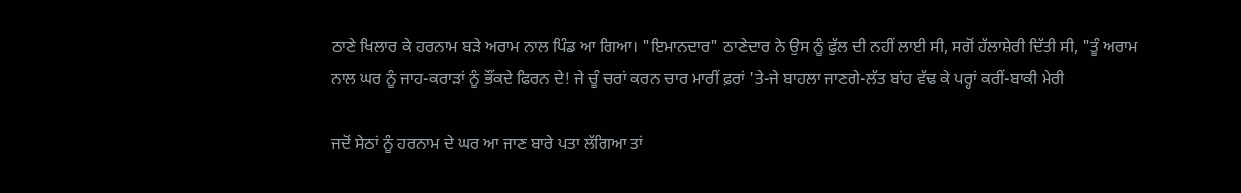ਠਾਣੇ ਖਿਲਾਰ ਕੇ ਹਰਨਾਮ ਬੜੇ ਅਰਾਮ ਨਾਲ ਪਿੰਡ ਆ ਗਿਆ। "ਇਮਾਨਦਾਰ" ਠਾਣੇਦਾਰ ਨੇ ਉਸ ਨੂੰ ਫੁੱਲ ਦੀ ਨਹੀਂ ਲਾਈ ਸੀ, ਸਗੋਂ ਹੱਲਾਸ਼ੇਰੀ ਦਿੱਤੀ ਸੀ, "ਤੂੰ ਅਰਾਮ ਨਾਲ ਘਰ ਨੂੰ ਜਾਹ-ਕਰਾੜਾਂ ਨੂੰ ਭੌਂਕਦੇ ਫਿਰਨ ਦੇ! ਜੇ ਚੂੰ ਚਰਾਂ ਕਰਨ ਚਾਰ ਮਾਰੀਂ ਫ਼ਰਾਂ 'ਤੇ-ਜੇ ਬਾਹਲਾ ਜਾਣਗੇ-ਲੱਤ ਬਾਂਹ ਵੱਢ ਕੇ ਪਰ੍ਹਾਂ ਕਰੀਂ-ਬਾਕੀ ਮੇਰੀ

ਜਦੋਂ ਸੇਠਾਂ ਨੂੰ ਹਰਨਾਮ ਦੇ ਘਰ ਆ ਜਾਣ ਬਾਰੇ ਪਤਾ ਲੱਗਿਆ ਤਾਂ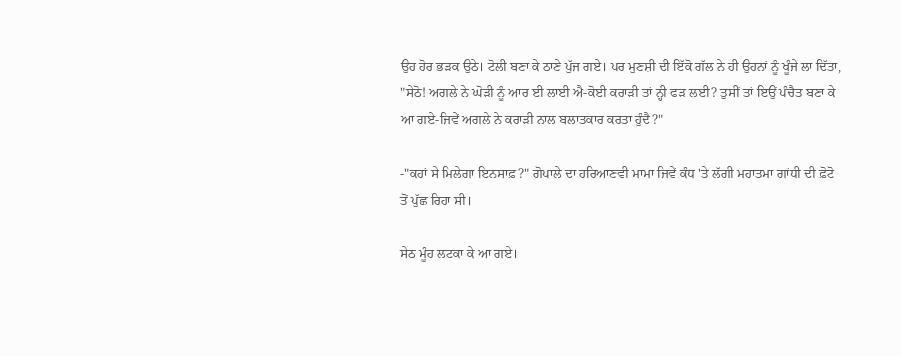ਉਹ ਹੋਰ ਭੜਕ ਉਠੇ। ਟੋਲੀ ਬਣਾ ਕੇ ਠਾਣੇ ਪੁੱਜ ਗਏ। ਪਰ ਮੁਣਸ਼ੀ ਦੀ ਇੱਕੋ ਗੱਲ ਨੇ ਹੀ ਉਹਨਾਂ ਨੂੰ ਖੂੰਜੇ ਲਾ ਦਿੱਤਾ, "ਸੇਠੋ! ਅਗਲੇ ਨੇ ਘੋੜੀ ਨੂੰ ਆਰ ਈ ਲਾਈ ਐ-ਕੋਈ ਕਰਾੜੀ ਤਾਂ ਨ੍ਹੀ ਫੜ ਲਈ? ਤੁਸੀਂ ਤਾਂ ਇਉਂ ਪੰਚੈਤ ਬਣਾ ਕੇ ਆ ਗਏ-ਜਿਵੇਂ ਅਗਲੇ ਨੇ ਕਰਾੜੀ ਨਾਲ ਬਲਾਤਕਾਰ ਕਰਤਾ ਹੁੰਦੈ?"

-"ਕਹਾਂ ਸੇ ਮਿਲੇਗਾ ਇਨਸਾਫ਼?" ਗੋਪਾਲੇ ਦਾ ਹਰਿਆਣਵੀ ਮਾਮਾ ਜਿਵੇਂ ਕੰਧ 'ਤੇ ਲੱਗੀ ਮਹਾਤਮਾ ਗਾਂਧੀ ਦੀ ਫ਼ੋਟੋ ਤੋਂ ਪੁੱਛ ਰਿਹਾ ਸੀ।

ਸੇਠ ਮੂੰਹ ਲਟਕਾ ਕੇ ਆ ਗਏ।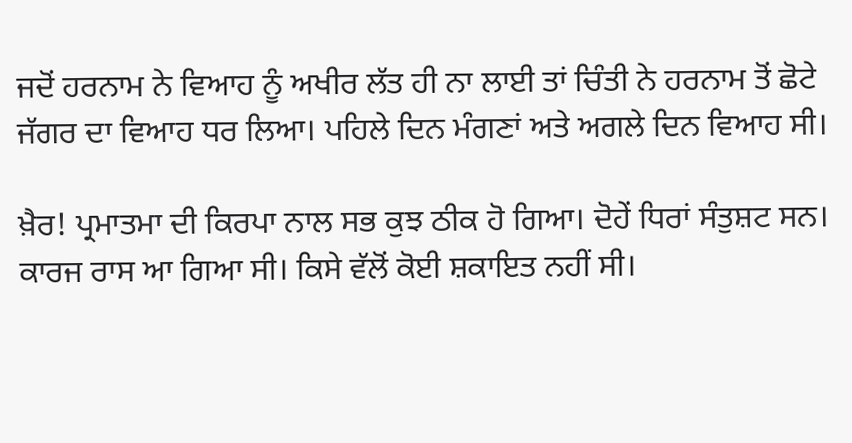ਜਦੋਂ ਹਰਨਾਮ ਨੇ ਵਿਆਹ ਨੂੰ ਅਖੀਰ ਲੱਤ ਹੀ ਨਾ ਲਾਈ ਤਾਂ ਚਿੰਤੀ ਨੇ ਹਰਨਾਮ ਤੋਂ ਛੋਟੇ ਜੱਗਰ ਦਾ ਵਿਆਹ ਧਰ ਲਿਆ। ਪਹਿਲੇ ਦਿਨ ਮੰਗਣਾਂ ਅਤੇ ਅਗਲੇ ਦਿਨ ਵਿਆਹ ਸੀ।

ਖ਼ੈਰ! ਪ੍ਰਮਾਤਮਾ ਦੀ ਕਿਰਪਾ ਨਾਲ ਸਭ ਕੁਝ ਠੀਕ ਹੋ ਗਿਆ। ਦੋਹੇਂ ਧਿਰਾਂ ਸੰਤੁਸ਼ਟ ਸਨ। ਕਾਰਜ ਰਾਸ ਆ ਗਿਆ ਸੀ। ਕਿਸੇ ਵੱਲੋਂ ਕੋਈ ਸ਼ਕਾਇਤ ਨਹੀਂ ਸੀ।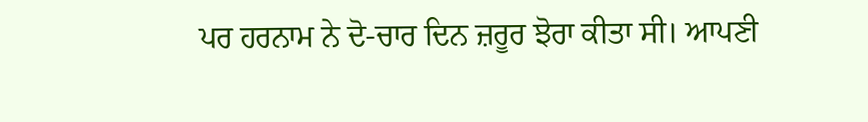ਪਰ ਹਰਨਾਮ ਨੇ ਦੋ-ਚਾਰ ਦਿਨ ਜ਼ਰੂਰ ਝੋਰਾ ਕੀਤਾ ਸੀ। ਆਪਣੀ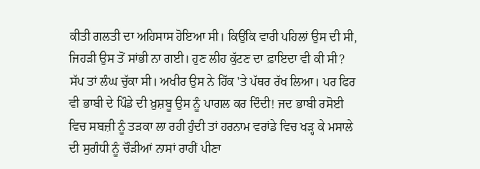ਕੀਤੀ ਗਲਤੀ ਦਾ ਅਹਿਸਾਸ ਹੋਇਆ ਸੀ। ਕਿਉਂਕਿ ਵਾਰੀ ਪਹਿਲਾਂ ਉਸ ਦੀ ਸੀ, ਜਿਹੜੀ ਉਸ ਤੋਂ ਸਾਂਭੀ ਨਾ ਗਈ। ਹੁਣ ਲੀਹ ਕੁੱਟਣ ਦਾ ਫ਼ਾਇਦਾ ਵੀ ਕੀ ਸੀ? ਸੱਪ ਤਾਂ ਲੰਘ ਚੁੱਕਾ ਸੀ। ਅਖੀਰ ਉਸ ਨੇ ਹਿੱਕ 'ਤੇ ਪੱਥਰ ਰੱਖ ਲਿਆ। ਪਰ ਫਿਰ ਵੀ ਭਾਬੀ ਦੇ ਪਿੰਡੇ ਦੀ ਖ਼ੁਸ਼ਬੂ ਉਸ ਨੂੰ ਪਾਗਲ ਕਰ ਦਿੰਦੀ! ਜਦ ਭਾਬੀ ਰਸੋਈ ਵਿਚ ਸਬਜ਼ੀ ਨੂੰ ਤੜਕਾ ਲਾ ਰਹੀ ਹੁੰਦੀ ਤਾਂ ਹਰਨਾਮ ਵਰਾਂਡੇ ਵਿਚ ਖੜ੍ਹ ਕੇ ਮਸਾਲੇ ਦੀ ਸੁਗੰਧੀ ਨੂੰ ਚੌੜੀਆਂ ਨਾਸਾਂ ਰਾਹੀਂ ਪੀਣਾ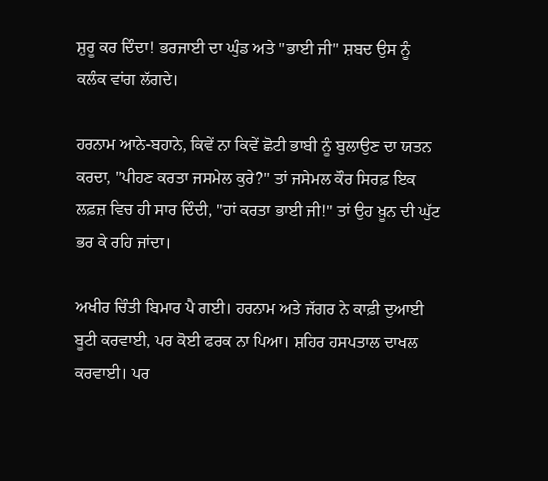ਸ਼ੁਰੂ ਕਰ ਦਿੰਦਾ! ਭਰਜਾਈ ਦਾ ਘੁੰਡ ਅਤੇ "ਭਾਈ ਜੀ" ਸ਼ਬਦ ਉਸ ਨੂੰ ਕਲੰਕ ਵਾਂਗ ਲੱਗਦੇ।

ਹਰਨਾਮ ਆਨੇ-ਬਹਾਨੇ, ਕਿਵੇਂ ਨਾ ਕਿਵੇਂ ਛੋਟੀ ਭਾਬੀ ਨੂੰ ਬੁਲਾਉਣ ਦਾ ਯਤਨ ਕਰਦਾ, "ਪੀਹਣ ਕਰਤਾ ਜਸਮੇਲ ਕੁਰੇ?" ਤਾਂ ਜਸੇਮਲ ਕੌਰ ਸਿਰਫ਼ ਇਕ ਲਫ਼ਜ਼ ਵਿਚ ਹੀ ਸਾਰ ਦਿੰਦੀ, "ਹਾਂ ਕਰਤਾ ਭਾਈ ਜੀ!" ਤਾਂ ਉਹ ਖ਼ੂਨ ਦੀ ਘੁੱਟ ਭਰ ਕੇ ਰਹਿ ਜਾਂਦਾ।

ਅਖੀਰ ਚਿੰਤੀ ਬਿਮਾਰ ਪੈ ਗਈ। ਹਰਨਾਮ ਅਤੇ ਜੱਗਰ ਨੇ ਕਾਫ਼ੀ ਦੁਆਈ ਬੂਟੀ ਕਰਵਾਈ, ਪਰ ਕੋਈ ਫਰਕ ਨਾ ਪਿਆ। ਸ਼ਹਿਰ ਹਸਪਤਾਲ ਦਾਖਲ ਕਰਵਾਈ। ਪਰ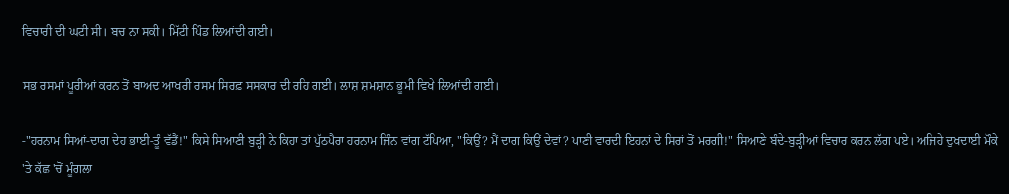ਵਿਚਾਰੀ ਦੀ ਘਟੀ ਸੀ। ਬਚ ਨਾ ਸਕੀ। ਮਿੱਟੀ ਪਿੰਡ ਲਿਆਂਦੀ ਗਈ।

ਸਭ ਰਸਮਾਂ ਪੂਰੀਆਂ ਕਰਨ ਤੋਂ ਬਾਅਦ ਆਖਰੀ ਰਸਮ ਸਿਰਫ਼ ਸਸਕਾਰ ਦੀ ਰਹਿ ਗਈ। ਲਾਸ਼ ਸ਼ਮਸ਼ਾਨ ਭੂਮੀ ਵਿਖੇ ਲਿਆਂਦੀ ਗਈ।

-"ਹਰਨਾਮ ਸਿਆਂ-ਦਾਗ ਦੇਹ ਭਾਈ-ਤੂੰ ਵੱਡੈਂ!" ਕਿਸੇ ਸਿਆਣੀ ਬੁੜ੍ਹੀ ਨੇ ਕਿਹਾ ਤਾਂ ਪੁੱਠਪੈਰਾ ਹਰਨਾਮ ਜਿੰਨ ਵਾਂਗ ਟੱਪਿਆ, "ਕਿਉਂ? ਮੈਂ ਦਾਗ ਕਿਉਂ ਦੇਵਾਂ? ਪਾਣੀ ਵਾਰਦੀ ਇਹਨਾਂ ਦੇ ਸਿਰਾਂ ਤੋਂ ਮਰਗੀ!" ਸਿਆਣੇ ਬੰਦੇ-ਬੁੜ੍ਹੀਆਂ ਵਿਚਾਰ ਕਰਨ ਲੱਗ ਪਏ। ਅਜਿਹੇ ਦੁਖਦਾਈ ਮੌਕੇ 'ਤੇ ਕੱਛ 'ਚੋਂ ਮੂੰਗਲਾ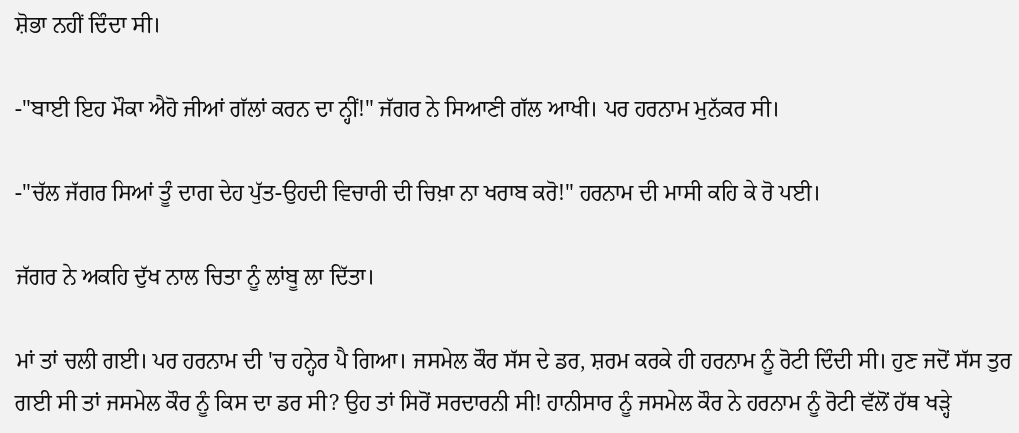ਸ਼ੋਭਾ ਨਹੀਂ ਦਿੰਦਾ ਸੀ।

-"ਬਾਈ ਇਹ ਮੌਕਾ ਐਹੋ ਜੀਆਂ ਗੱਲਾਂ ਕਰਨ ਦਾ ਨ੍ਹੀਂ!" ਜੱਗਰ ਨੇ ਸਿਆਣੀ ਗੱਲ ਆਖੀ। ਪਰ ਹਰਨਾਮ ਮੁਨੱਕਰ ਸੀ।

-"ਚੱਲ ਜੱਗਰ ਸਿਆਂ ਤੂੰ ਦਾਗ ਦੇਹ ਪੁੱਤ-ਉਹਦੀ ਵਿਚਾਰੀ ਦੀ ਚਿਖ਼ਾ ਨਾ ਖਰਾਬ ਕਰੋ!" ਹਰਨਾਮ ਦੀ ਮਾਸੀ ਕਹਿ ਕੇ ਰੋ ਪਈ।

ਜੱਗਰ ਨੇ ਅਕਹਿ ਦੁੱਖ ਨਾਲ ਚਿਤਾ ਨੂੰ ਲਾਂਬੂ ਲਾ ਦਿੱਤਾ।

ਮਾਂ ਤਾਂ ਚਲੀ ਗਈ। ਪਰ ਹਰਨਾਮ ਦੀ 'ਚ ਹਨ੍ਹੇਰ ਪੈ ਗਿਆ। ਜਸਮੇਲ ਕੌਰ ਸੱਸ ਦੇ ਡਰ, ਸ਼ਰਮ ਕਰਕੇ ਹੀ ਹਰਨਾਮ ਨੂੰ ਰੋਟੀ ਦਿੰਦੀ ਸੀ। ਹੁਣ ਜਦੋਂ ਸੱਸ ਤੁਰ ਗਈ ਸੀ ਤਾਂ ਜਸਮੇਲ ਕੌਰ ਨੂੰ ਕਿਸ ਦਾ ਡਰ ਸੀ? ਉਹ ਤਾਂ ਸਿਰੋਂ ਸਰਦਾਰਨੀ ਸੀ! ਹਾਨੀਸਾਰ ਨੂੰ ਜਸਮੇਲ ਕੌਰ ਨੇ ਹਰਨਾਮ ਨੂੰ ਰੋਟੀ ਵੱਲੋਂ ਹੱਥ ਖੜ੍ਹੇ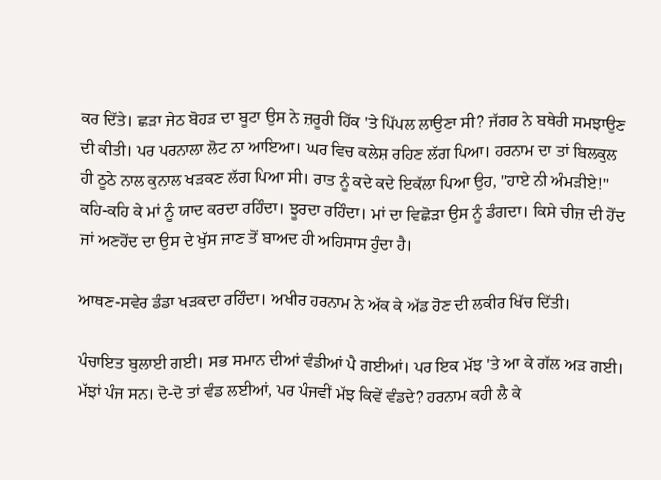ਕਰ ਦਿੱਤੇ। ਛੜਾ ਜੇਠ ਬੋਹੜ ਦਾ ਬੂਟਾ ਉਸ ਨੇ ਜ਼ਰੂਰੀ ਹਿੱਕ 'ਤੇ ਪਿੱਪਲ ਲਾਉਣਾ ਸੀ? ਜੱਗਰ ਨੇ ਬਥੇਰੀ ਸਮਝਾਉਣ ਦੀ ਕੀਤੀ। ਪਰ ਪਰਨਾਲਾ ਲੋਟ ਨਾ ਆਇਆ। ਘਰ ਵਿਚ ਕਲੇਸ਼ ਰਹਿਣ ਲੱਗ ਪਿਆ। ਹਰਨਾਮ ਦਾ ਤਾਂ ਬਿਲਕੁਲ ਹੀ ਠੂਠੇ ਨਾਲ ਕੁਨਾਲ ਖੜਕਣ ਲੱਗ ਪਿਆ ਸੀ। ਰਾਤ ਨੂੰ ਕਦੇ ਕਦੇ ਇਕੱਲਾ ਪਿਆ ਉਹ, "ਹਾਏ ਨੀ ਅੰਮੜੀਏ!" ਕਹਿ-ਕਹਿ ਕੇ ਮਾਂ ਨੂੰ ਯਾਦ ਕਰਦਾ ਰਹਿੰਦਾ। ਝੂਰਦਾ ਰਹਿੰਦਾ। ਮਾਂ ਦਾ ਵਿਛੋੜਾ ਉਸ ਨੂੰ ਡੰਗਦਾ। ਕਿਸੇ ਚੀਜ਼ ਦੀ ਹੋਂਦ ਜਾਂ ਅਣਹੋਂਦ ਦਾ ਉਸ ਦੇ ਖੁੱਸ ਜਾਣ ਤੋਂ ਬਾਅਦ ਹੀ ਅਹਿਸਾਸ ਹੁੰਦਾ ਹੈ।

ਆਥਣ-ਸਵੇਰ ਡੰਡਾ ਖੜਕਦਾ ਰਹਿੰਦਾ। ਅਖੀਰ ਹਰਨਾਮ ਨੇ ਅੱਕ ਕੇ ਅੱਡ ਹੋਣ ਦੀ ਲਕੀਰ ਖਿੱਚ ਦਿੱਤੀ।

ਪੰਚਾਇਤ ਬੁਲਾਈ ਗਈ। ਸਭ ਸਮਾਨ ਦੀਆਂ ਵੰਡੀਆਂ ਪੈ ਗਈਆਂ। ਪਰ ਇਕ ਮੱਝ 'ਤੇ ਆ ਕੇ ਗੱਲ ਅੜ ਗਈ। ਮੱਝਾਂ ਪੰਜ ਸਨ। ਦੋ-ਦੋ ਤਾਂ ਵੰਡ ਲਈਆਂ, ਪਰ ਪੰਜਵੀਂ ਮੱਝ ਕਿਵੇਂ ਵੰਡਦੇ? ਹਰਨਾਮ ਕਹੀ ਲੈ ਕੇ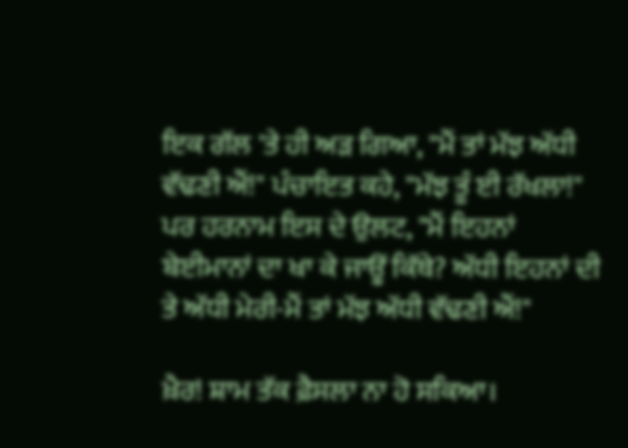ਇਕ ਗੱਲ 'ਤੇ ਹੀ ਅੜ ਗਿਆ, "ਮੈਂ ਤਾਂ ਮੱਝ ਅੱਧੀ ਵੱਢਣੀ ਐਂ!" ਪੰਚਾਇਤ ਕਹੇ, "ਮੱਝ ਤੂੰ ਈ ਰੱਖਲਾ!" ਪਰ ਹਰਨਾਮ ਇਸ ਦੇ ਉਲਟ, "ਮੈਂ ਇਹਨਾਂ ਬੇਈਮਾਨਾਂ ਦਾ ਖਾ ਕੇ ਜਾਊਂ ਕਿੱਥੇ? ਅੱਧੀ ਇਹਨਾਂ ਦੀ ਤੇ ਅੱਧੀ ਮੇਰੀ-ਮੈਂ ਤਾਂ ਮੱਝ ਅੱਧੀ ਵੱਢਣੀ ਐਂ!"

ਖ਼ੈਰ! ਸ਼ਾਮ ਤੱਕ ਫ਼ੈਸਲਾ ਨਾ ਹੋ ਸਕਿਆ।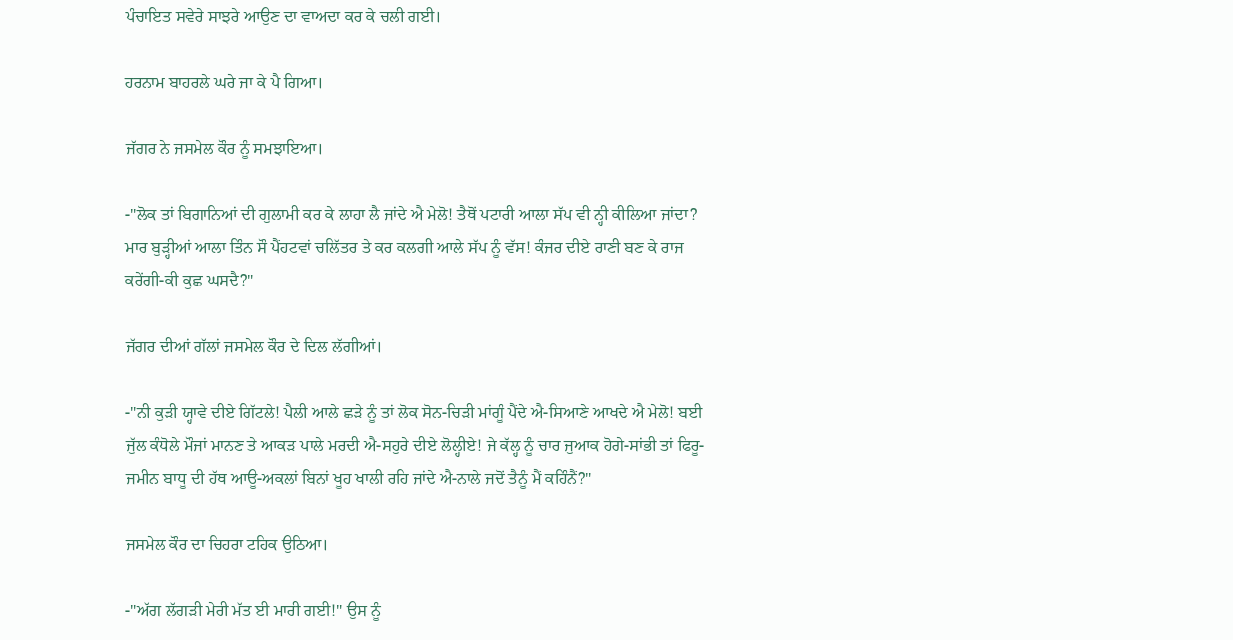ਪੰਚਾਇਤ ਸਵੇਰੇ ਸਾਝਰੇ ਆਉਣ ਦਾ ਵਾਅਦਾ ਕਰ ਕੇ ਚਲੀ ਗਈ।

ਹਰਨਾਮ ਬਾਹਰਲੇ ਘਰੇ ਜਾ ਕੇ ਪੈ ਗਿਆ।

ਜੱਗਰ ਨੇ ਜਸਮੇਲ ਕੌਰ ਨੂੰ ਸਮਝਾਇਆ।

-"ਲੋਕ ਤਾਂ ਬਿਗਾਨਿਆਂ ਦੀ ਗੁਲਾਮੀ ਕਰ ਕੇ ਲਾਹਾ ਲੈ ਜਾਂਦੇ ਐ ਮੇਲੋ! ਤੈਥੋਂ ਪਟਾਰੀ ਆਲਾ ਸੱਪ ਵੀ ਨ੍ਹੀ ਕੀਲਿਆ ਜਾਂਦਾ? ਮਾਰ ਬੁੜ੍ਹੀਆਂ ਆਲਾ ਤਿੰਨ ਸੌ ਪੈਂਹਟਵਾਂ ਚਲਿੱਤਰ ਤੇ ਕਰ ਕਲਗੀ ਆਲੇ ਸੱਪ ਨੂੰ ਵੱਸ! ਕੰਜਰ ਦੀਏ ਰਾਣੀ ਬਣ ਕੇ ਰਾਜ ਕਰੇਂਗੀ-ਕੀ ਕੁਛ ਘਸਦੈ?"

ਜੱਗਰ ਦੀਆਂ ਗੱਲਾਂ ਜਸਮੇਲ ਕੌਰ ਦੇ ਦਿਲ ਲੱਗੀਆਂ।

-"ਨੀ ਕੁੜੀ ਯ੍ਹਾਵੇ ਦੀਏ ਗਿੱਟਲੇ! ਪੈਲੀ ਆਲੇ ਛੜੇ ਨੂੰ ਤਾਂ ਲੋਕ ਸੋਨ-ਚਿੜੀ ਮਾਂਗੂੰ ਪੈਂਦੇ ਐ-ਸਿਆਣੇ ਆਖਦੇ ਐ ਮੇਲੋ! ਬਈ ਜੁੱਲ ਕੰਧੋਲੇ ਮੌਜਾਂ ਮਾਨਣ ਤੇ ਆਕੜ ਪਾਲੇ ਮਰਦੀ ਐ-ਸਹੁਰੇ ਦੀਏ ਲੋਲ੍ਹੀਏ! ਜੇ ਕੱਲ੍ਹ ਨੂੰ ਚਾਰ ਜੁਆਕ ਹੋਗੇ-ਸਾਂਭੀ ਤਾਂ ਫਿਰੂ-ਜਮੀਨ ਬਾਧੂ ਦੀ ਹੱਥ ਆਊ-ਅਕਲਾਂ ਬਿਨਾਂ ਖੂਹ ਖਾਲੀ ਰਹਿ ਜਾਂਦੇ ਐ-ਨਾਲੇ ਜਦੋਂ ਤੈਨੂੰ ਮੈਂ ਕਹਿੰਨੈਂ?"

ਜਸਮੇਲ ਕੌਰ ਦਾ ਚਿਹਰਾ ਟਹਿਕ ਉਠਿਆ।

-"ਅੱਗ ਲੱਗੜੀ ਮੇਰੀ ਮੱਤ ਈ ਮਾਰੀ ਗਈ!" ਉਸ ਨੂੰ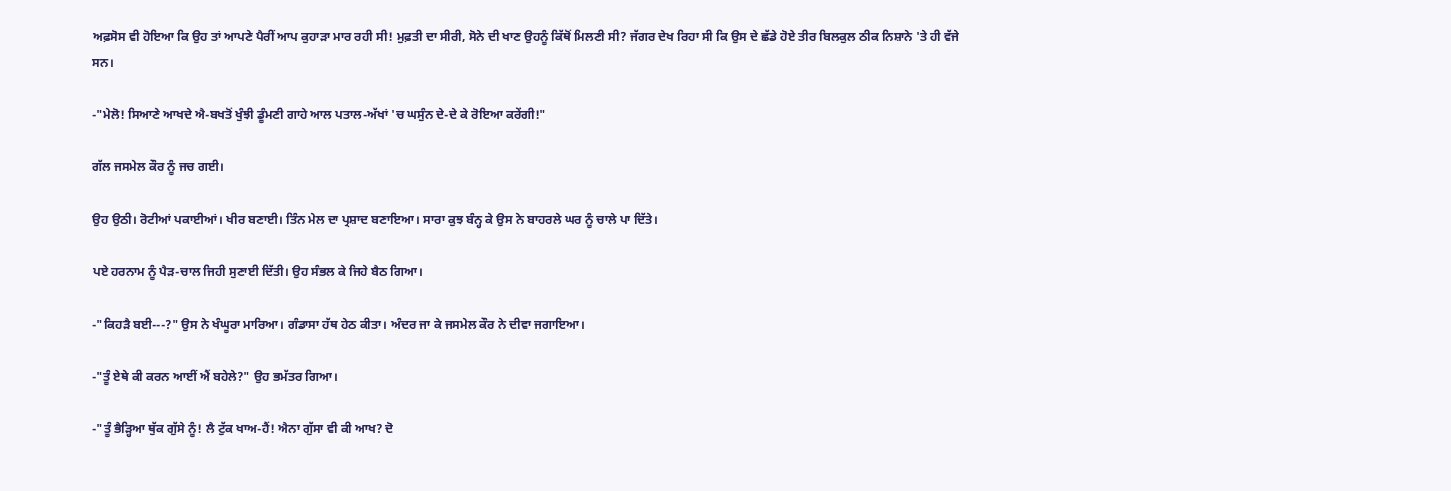ਅਫ਼ਸੋਸ ਵੀ ਹੋਇਆ ਕਿ ਉਹ ਤਾਂ ਆਪਣੇ ਪੈਰੀਂ ਆਪ ਕੁਹਾੜਾ ਮਾਰ ਰਹੀ ਸੀ! ਮੁਫ਼ਤੀ ਦਾ ਸੀਰੀ, ਸੋਨੇ ਦੀ ਖਾਣ ਉਹਨੂੰ ਕਿੱਥੋਂ ਮਿਲਣੀ ਸੀ? ਜੱਗਰ ਦੇਖ ਰਿਹਾ ਸੀ ਕਿ ਉਸ ਦੇ ਛੱਡੇ ਹੋਏ ਤੀਰ ਬਿਲਕੁਲ ਠੀਕ ਨਿਸ਼ਾਨੇ 'ਤੇ ਹੀ ਵੱਜੇ ਸਨ।

-"ਮੇਲੋ! ਸਿਆਣੇ ਆਖਦੇ ਐ-ਬਖਤੋਂ ਖੁੰਝੀ ਡੂੰਮਣੀ ਗਾਹੇ ਆਲ ਪਤਾਲ-ਅੱਖਾਂ 'ਚ ਘਸੁੰਨ ਦੇ-ਦੇ ਕੇ ਰੋਇਆ ਕਰੇਂਗੀ!"

ਗੱਲ ਜਸਮੇਲ ਕੌਰ ਨੂੰ ਜਚ ਗਈ।

ਉਹ ਉਠੀ। ਰੋਟੀਆਂ ਪਕਾਈਆਂ। ਖੀਰ ਬਣਾਈ। ਤਿੰਨ ਮੇਲ ਦਾ ਪ੍ਰਸ਼ਾਦ ਬਣਾਇਆ। ਸਾਰਾ ਕੁਝ ਬੰਨ੍ਹ ਕੇ ਉਸ ਨੇ ਬਾਹਰਲੇ ਘਰ ਨੂੰ ਚਾਲੇ ਪਾ ਦਿੱਤੇ।

ਪਏ ਹਰਨਾਮ ਨੂੰ ਪੈੜ-ਚਾਲ ਜਿਹੀ ਸੁਣਾਈ ਦਿੱਤੀ। ਉਹ ਸੰਭਲ ਕੇ ਜਿਹੇ ਬੈਠ ਗਿਆ।

-"ਕਿਹੜੈ ਬਈ---?" ਉਸ ਨੇ ਖੰਘੂਰਾ ਮਾਰਿਆ। ਗੰਡਾਸਾ ਹੱਥ ਹੇਠ ਕੀਤਾ। ਅੰਦਰ ਜਾ ਕੇ ਜਸਮੇਲ ਕੌਰ ਨੇ ਦੀਵਾ ਜਗਾਇਆ।

-"ਤੂੰ ਏਥੇ ਕੀ ਕਰਨ ਆਈਂ ਐਂ ਬਹੇਲੇ?" ਉਹ ਭਮੱਤਰ ਗਿਆ।

-"ਤੂੰ ਭੈੜ੍ਹਿਆ ਥੁੱਕ ਗੁੱਸੇ ਨੂੰ! ਲੈ ਟੁੱਕ ਖਾਅ-ਹੈਂ! ਐਨਾ ਗੁੱਸਾ ਵੀ ਕੀ ਆਖ? ਦੋ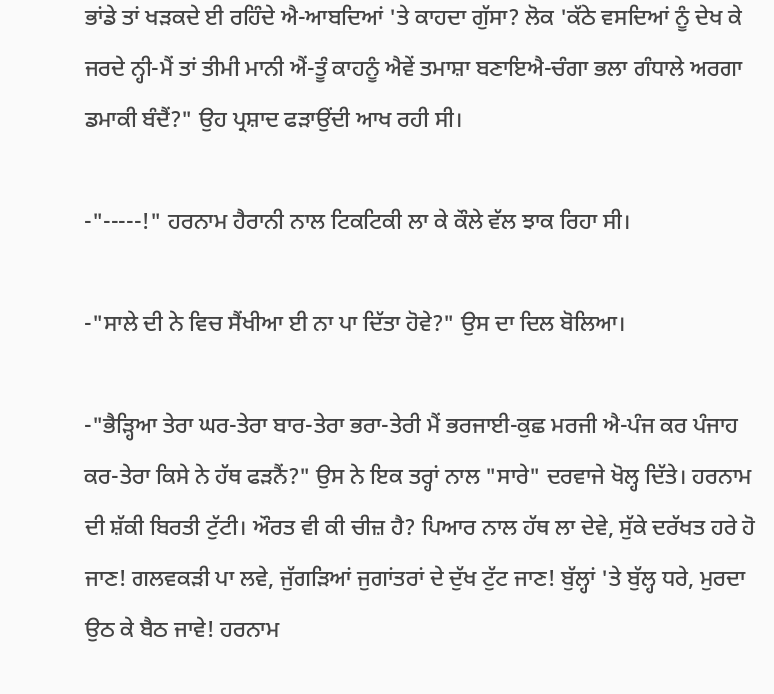ਭਾਂਡੇ ਤਾਂ ਖੜਕਦੇ ਈ ਰਹਿੰਦੇ ਐ-ਆਬਦਿਆਂ 'ਤੇ ਕਾਹਦਾ ਗੁੱਸਾ? ਲੋਕ 'ਕੱਠੇ ਵਸਦਿਆਂ ਨੂੰ ਦੇਖ ਕੇ ਜਰਦੇ ਨ੍ਹੀ-ਮੈਂ ਤਾਂ ਤੀਮੀ ਮਾਨੀ ਐਂ-ਤੂੰ ਕਾਹਨੂੰ ਐਵੇਂ ਤਮਾਸ਼ਾ ਬਣਾਇਐ-ਚੰਗਾ ਭਲਾ ਗੰਧਾਲੇ ਅਰਗਾ ਡਮਾਕੀ ਬੰਦੈਂ?" ਉਹ ਪ੍ਰਸ਼ਾਦ ਫੜਾਉਂਦੀ ਆਖ ਰਹੀ ਸੀ।

-"-----!" ਹਰਨਾਮ ਹੈਰਾਨੀ ਨਾਲ ਟਿਕਟਿਕੀ ਲਾ ਕੇ ਕੌਲੇ ਵੱਲ ਝਾਕ ਰਿਹਾ ਸੀ।

-"ਸਾਲੇ ਦੀ ਨੇ ਵਿਚ ਸੈਂਖੀਆ ਈ ਨਾ ਪਾ ਦਿੱਤਾ ਹੋਵੇ?" ਉਸ ਦਾ ਦਿਲ ਬੋਲਿਆ।

-"ਭੈੜ੍ਹਿਆ ਤੇਰਾ ਘਰ-ਤੇਰਾ ਬਾਰ-ਤੇਰਾ ਭਰਾ-ਤੇਰੀ ਮੈਂ ਭਰਜਾਈ-ਕੁਛ ਮਰਜੀ ਐ-ਪੰਜ ਕਰ ਪੰਜਾਹ ਕਰ-ਤੇਰਾ ਕਿਸੇ ਨੇ ਹੱਥ ਫੜਨੈਂ?" ਉਸ ਨੇ ਇਕ ਤਰ੍ਹਾਂ ਨਾਲ "ਸਾਰੇ" ਦਰਵਾਜੇ ਖੋਲ੍ਹ ਦਿੱਤੇ। ਹਰਨਾਮ ਦੀ ਸ਼ੱਕੀ ਬਿਰਤੀ ਟੁੱਟੀ। ਔਰਤ ਵੀ ਕੀ ਚੀਜ਼ ਹੈ? ਪਿਆਰ ਨਾਲ ਹੱਥ ਲਾ ਦੇਵੇ, ਸੁੱਕੇ ਦਰੱਖਤ ਹਰੇ ਹੋ ਜਾਣ! ਗਲਵਕੜੀ ਪਾ ਲਵੇ, ਜੁੱਗੜਿਆਂ ਜੁਗਾਂਤਰਾਂ ਦੇ ਦੁੱਖ ਟੁੱਟ ਜਾਣ! ਬੁੱਲ੍ਹਾਂ 'ਤੇ ਬੁੱਲ੍ਹ ਧਰੇ, ਮੁਰਦਾ ਉਠ ਕੇ ਬੈਠ ਜਾਵੇ! ਹਰਨਾਮ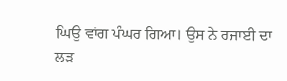ਘਿਉ ਵਾਂਗ ਪੰਘਰ ਗਿਆ। ਉਸ ਨੇ ਰਜਾਈ ਦਾ ਲੜ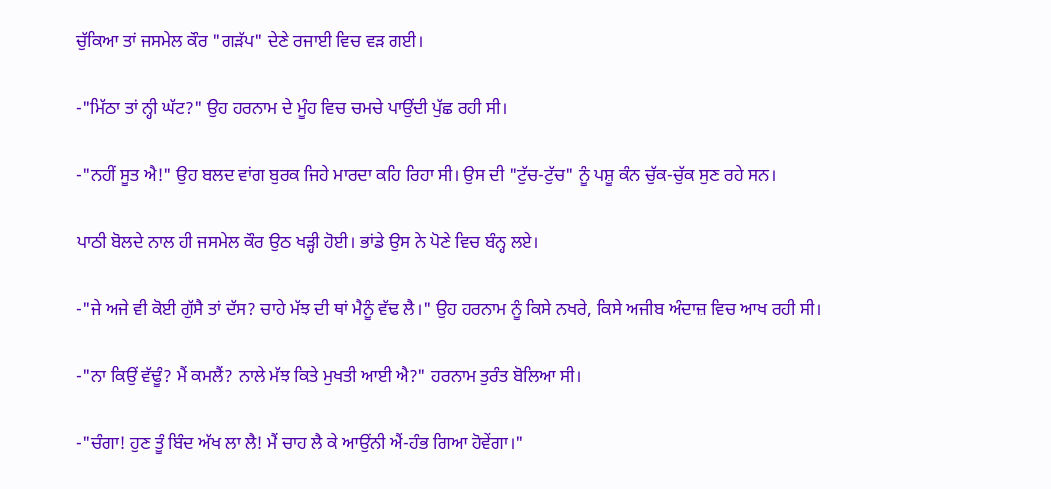ਚੁੱਕਿਆ ਤਾਂ ਜਸਮੇਲ ਕੌਰ "ਗੜੱਪ" ਦੇਣੇ ਰਜਾਈ ਵਿਚ ਵੜ ਗਈ।

-"ਮਿੱਠਾ ਤਾਂ ਨ੍ਹੀ ਘੱਟ?" ਉਹ ਹਰਨਾਮ ਦੇ ਮੂੰਹ ਵਿਚ ਚਮਚੇ ਪਾਉਂਦੀ ਪੁੱਛ ਰਹੀ ਸੀ।

-"ਨਹੀਂ ਸੂਤ ਐ!" ਉਹ ਬਲਦ ਵਾਂਗ ਬੁਰਕ ਜਿਹੇ ਮਾਰਦਾ ਕਹਿ ਰਿਹਾ ਸੀ। ਉਸ ਦੀ "ਟੁੱਚ-ਟੁੱਚ" ਨੂੰ ਪਸ਼ੂ ਕੰਨ ਚੁੱਕ-ਚੁੱਕ ਸੁਣ ਰਹੇ ਸਨ।

ਪਾਠੀ ਬੋਲਦੇ ਨਾਲ ਹੀ ਜਸਮੇਲ ਕੌਰ ਉਠ ਖੜ੍ਹੀ ਹੋਈ। ਭਾਂਡੇ ਉਸ ਨੇ ਪੋਣੇ ਵਿਚ ਬੰਨ੍ਹ ਲਏ।

-"ਜੇ ਅਜੇ ਵੀ ਕੋਈ ਗੁੱਸੈ ਤਾਂ ਦੱਸ? ਚਾਹੇ ਮੱਝ ਦੀ ਥਾਂ ਮੈਨੂੰ ਵੱਢ ਲੈ।" ਉਹ ਹਰਨਾਮ ਨੂੰ ਕਿਸੇ ਨਖਰੇ, ਕਿਸੇ ਅਜੀਬ ਅੰਦਾਜ਼ ਵਿਚ ਆਖ ਰਹੀ ਸੀ।

-"ਨਾ ਕਿਉਂ ਵੱਢੂੰ? ਮੈਂ ਕਮਲੈਂ? ਨਾਲੇ ਮੱਝ ਕਿਤੇ ਮੁਖਤੀ ਆਈ ਐ?" ਹਰਨਾਮ ਤੁਰੰਤ ਬੋਲਿਆ ਸੀ।

-"ਚੰਗਾ! ਹੁਣ ਤੂੰ ਬਿੰਦ ਅੱਖ ਲਾ ਲੈ! ਮੈਂ ਚਾਹ ਲੈ ਕੇ ਆਉਂਨੀ ਐਂ-ਹੰਭ ਗਿਆ ਹੋਵੇਂਗਾ।"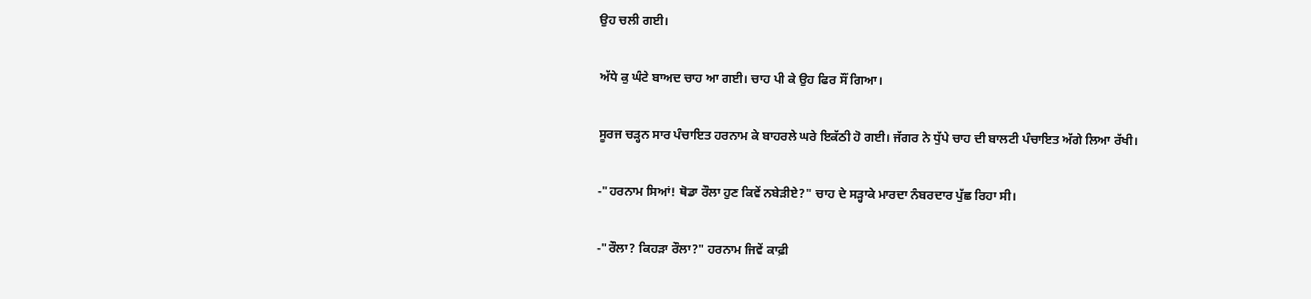ਉਹ ਚਲੀ ਗਈ।

ਅੱਧੇ ਕੁ ਘੰਟੇ ਬਾਅਦ ਚਾਹ ਆ ਗਈ। ਚਾਹ ਪੀ ਕੇ ਉਹ ਫਿਰ ਸੌਂ ਗਿਆ।

ਸੂਰਜ ਚੜ੍ਹਨ ਸਾਰ ਪੰਚਾਇਤ ਹਰਨਾਮ ਕੇ ਬਾਹਰਲੇ ਘਰੇ ਇਕੱਠੀ ਹੋ ਗਈ। ਜੱਗਰ ਨੇ ਧੁੱਪੇ ਚਾਹ ਦੀ ਬਾਲਟੀ ਪੰਚਾਇਤ ਅੱਗੇ ਲਿਆ ਰੱਖੀ।

-"ਹਰਨਾਮ ਸਿਆਂ! ਥੋਡਾ ਰੌਲਾ ਹੁਣ ਕਿਵੇਂ ਨਬੇੜੀਏ?" ਚਾਹ ਦੇ ਸੜ੍ਹਾਕੇ ਮਾਰਦਾ ਨੰਬਰਦਾਰ ਪੁੱਛ ਰਿਹਾ ਸੀ।

-"ਰੌਲਾ? ਕਿਹੜਾ ਰੌਲਾ?" ਹਰਨਾਮ ਜਿਵੇਂ ਕਾਫ਼ੀ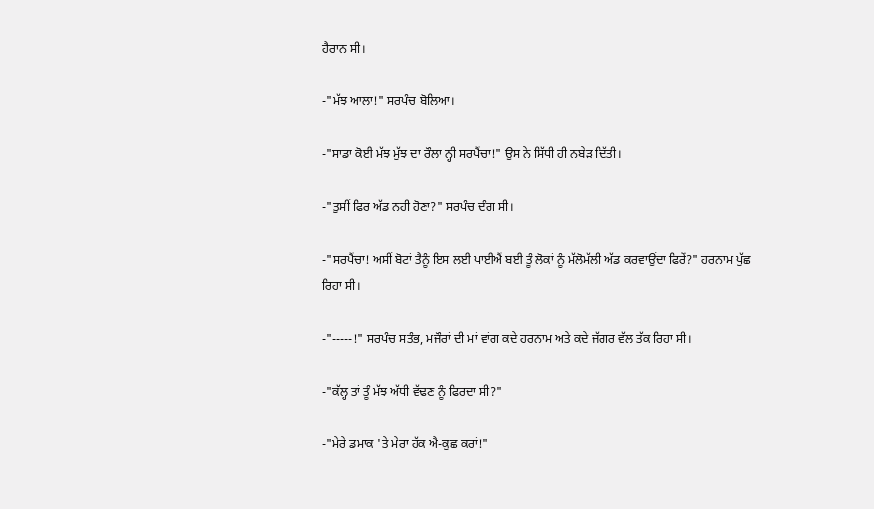ਹੈਰਾਨ ਸੀ।

-"ਮੱਝ ਆਲਾ!" ਸਰਪੰਚ ਬੋਲਿਆ।

-"ਸਾਡਾ ਕੋਈ ਮੱਝ ਮੁੱਝ ਦਾ ਰੌਲਾ ਨ੍ਹੀ ਸਰਪੈਂਚਾ!" ਉਸ ਨੇ ਸਿੱਧੀ ਹੀ ਨਬੇੜ ਦਿੱਤੀ।

-"ਤੁਸੀਂ ਫਿਰ ਅੱਡ ਨਹੀ ਹੋਣਾ?" ਸਰਪੰਚ ਦੰਗ ਸੀ।

-"ਸਰਪੈਂਚਾ! ਅਸੀਂ ਬੋਟਾਂ ਤੈਨੂੰ ਇਸ ਲਈ ਪਾਈਐਂ ਬਈ ਤੂੰ ਲੋਕਾਂ ਨੂੰ ਮੱਲੋਮੱਲੀ ਅੱਡ ਕਰਵਾਉਂਦਾ ਫਿਰੇਂ?" ਹਰਨਾਮ ਪੁੱਛ ਰਿਹਾ ਸੀ।

-"-----!" ਸਰਪੰਚ ਸਤੰਭ, ਮਜੌਰਾਂ ਦੀ ਮਾਂ ਵਾਂਗ ਕਦੇ ਹਰਨਾਮ ਅਤੇ ਕਦੇ ਜੱਗਰ ਵੱਲ ਤੱਕ ਰਿਹਾ ਸੀ।

-"ਕੱਲ੍ਹ ਤਾਂ ਤੂੰ ਮੱਝ ਅੱਧੀ ਵੱਢਣ ਨੂੰ ਫਿਰਦਾ ਸੀ?"

-"ਮੇਰੇ ਡਮਾਕ 'ਤੇ ਮੇਰਾ ਹੱਕ ਐ-ਕੁਛ ਕਰਾਂ!"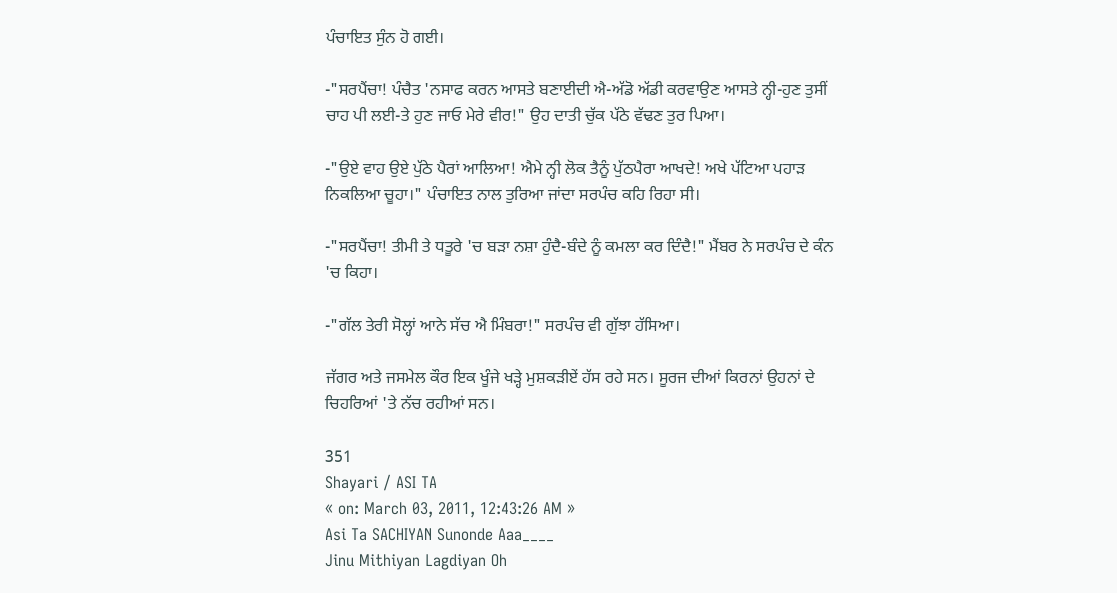ਪੰਚਾਇਤ ਸੁੰਨ ਹੋ ਗਈ।

-"ਸਰਪੈਂਚਾ! ਪੰਚੈਤ 'ਨਸਾਫ ਕਰਨ ਆਸਤੇ ਬਣਾਈਦੀ ਐ-ਅੱਡੋ ਅੱਡੀ ਕਰਵਾਉਣ ਆਸਤੇ ਨ੍ਹੀ-ਹੁਣ ਤੁਸੀਂ ਚਾਹ ਪੀ ਲਈ-ਤੇ ਹੁਣ ਜਾਓ ਮੇਰੇ ਵੀਰ!" ਉਹ ਦਾਤੀ ਚੁੱਕ ਪੱਠੇ ਵੱਢਣ ਤੁਰ ਪਿਆ।

-"ਉਏ ਵਾਹ ਉਏ ਪੁੱਠੇ ਪੈਰਾਂ ਆਲਿਆ! ਐਮੇ ਨ੍ਹੀ ਲੋਕ ਤੈਨੂੰ ਪੁੱਠਪੈਰਾ ਆਖਦੇ! ਅਖੇ ਪੱਟਿਆ ਪਹਾੜ ਨਿਕਲਿਆ ਚੂਹਾ।" ਪੰਚਾਇਤ ਨਾਲ ਤੁਰਿਆ ਜਾਂਦਾ ਸਰਪੰਚ ਕਹਿ ਰਿਹਾ ਸੀ।

-"ਸਰਪੈਂਚਾ! ਤੀਮੀ ਤੇ ਧਤੂਰੇ 'ਚ ਬੜਾ ਨਸ਼ਾ ਹੁੰਦੈ-ਬੰਦੇ ਨੂੰ ਕਮਲਾ ਕਰ ਦਿੰਦੈ!" ਮੈਂਬਰ ਨੇ ਸਰਪੰਚ ਦੇ ਕੰਨ 'ਚ ਕਿਹਾ।

-"ਗੱਲ ਤੇਰੀ ਸੋਲ੍ਹਾਂ ਆਨੇ ਸੱਚ ਐ ਮਿੰਬਰਾ!" ਸਰਪੰਚ ਵੀ ਗੁੱਝਾ ਹੱਸਿਆ।

ਜੱਗਰ ਅਤੇ ਜਸਮੇਲ ਕੌਰ ਇਕ ਖੂੰਜੇ ਖੜ੍ਹੇ ਮੁਸ਼ਕੜੀਏਂ ਹੱਸ ਰਹੇ ਸਨ। ਸੂਰਜ ਦੀਆਂ ਕਿਰਨਾਂ ਉਹਨਾਂ ਦੇ ਚਿਹਰਿਆਂ 'ਤੇ ਨੱਚ ਰਹੀਆਂ ਸਨ।

351
Shayari / ASI TA
« on: March 03, 2011, 12:43:26 AM »
Asi Ta SACHIYAN Sunonde Aaa____
Jinu Mithiyan Lagdiyan Oh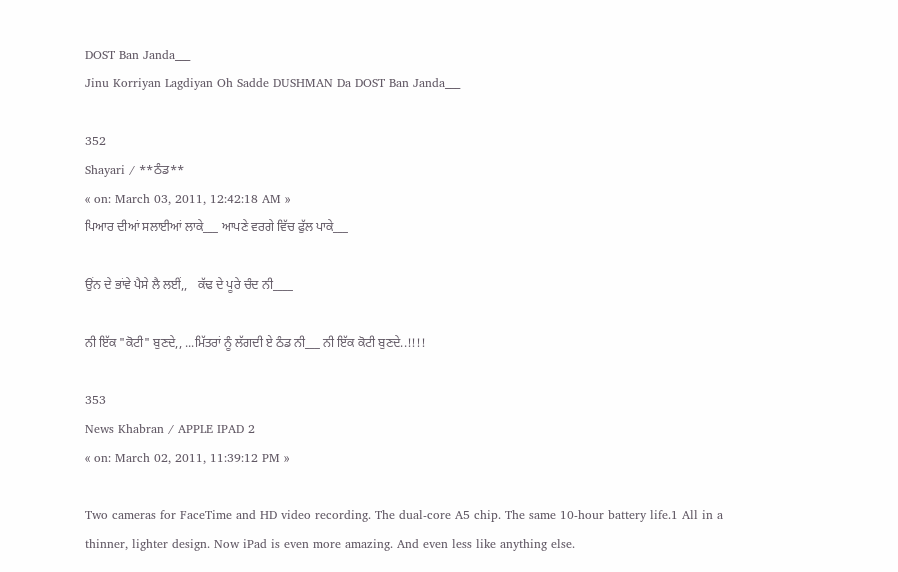DOST Ban Janda___
Jinu Korriyan Lagdiyan Oh Sadde DUSHMAN Da DOST Ban Janda___

352
Shayari / **ਠੰਡ**
« on: March 03, 2011, 12:42:18 AM »
ਪਿਆਰ ਦੀਆਂ ਸਲਾਈਆਂ ਲਾਕੇ___ ਆਪਣੇ ਵਰਗੇ ਵਿੱਚ ਫੁੱਲ ਪਾਕੇ___

ਉਂਨ ਦੇ ਭਾਂਵੇ ਪੈਸੇ ਲੈ ਲਈਂ,,   ਕੱਢ ਦੇ ਪੂਰੇ ਚੰਦ ਨੀ____

ਨੀ ਇੱਕ "ਕੋਟੀ" ਬੁਣਦੇ,, ...ਮਿੱਤਰਾਂ ਨੂੰ ਲੱਗਦੀ ਏ ਠੰਡ ਨੀ___ ਨੀ ਇੱਕ ਕੋਟੀ ਬੁਣਦੇ..!!!!

353
News Khabran / APPLE IPAD 2
« on: March 02, 2011, 11:39:12 PM »

Two cameras for FaceTime and HD video recording. The dual-core A5 chip. The same 10-hour battery life.1 All in a thinner, lighter design. Now iPad is even more amazing. And even less like anything else.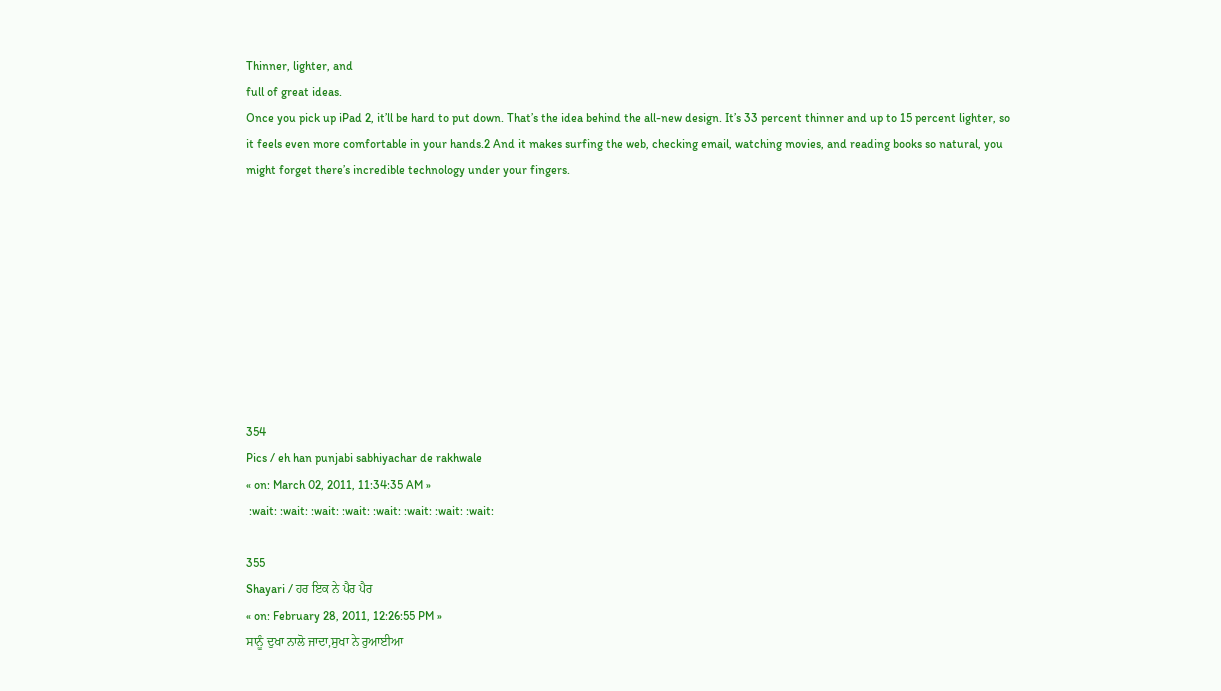Thinner, lighter, and
full of great ideas.
Once you pick up iPad 2, it’ll be hard to put down. That’s the idea behind the all-new design. It’s 33 percent thinner and up to 15 percent lighter, so it feels even more comfortable in your hands.2 And it makes surfing the web, checking email, watching movies, and reading books so natural, you might forget there’s incredible technology under your fingers.









354
Pics / eh han punjabi sabhiyachar de rakhwale
« on: March 02, 2011, 11:34:35 AM »
 :wait: :wait: :wait: :wait: :wait: :wait: :wait: :wait:

355
Shayari / ਹਰ ਇਕ ਨੇ ਪੈਰ ਪੈਰ
« on: February 28, 2011, 12:26:55 PM »
ਸਾਨੂੰ ਦੁਖਾ ਨਾਲੋ ਜਾਦਾ,ਸੁਖਾ ਨੇ ਰੁਆਈਆ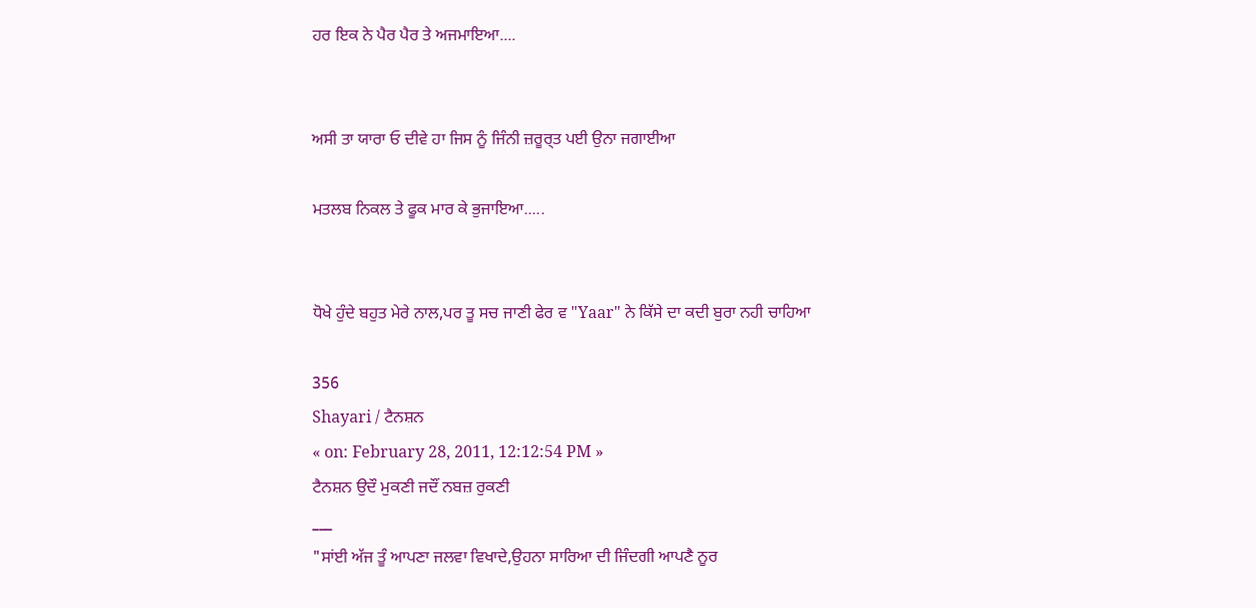ਹਰ ਇਕ ਨੇ ਪੈਰ ਪੈਰ ਤੇ ਅਜਮਾਇਆ....


ਅਸੀ ਤਾ ਯਾਰਾ ਓ ਦੀਵੇ ਹਾ ਜਿਸ ਨੂੰ ਜਿੰਨੀ ਜ਼ਰੂਰ੍ਤ ਪਈ ਉਨਾ ਜਗਾਈਆ

ਮਤਲਬ ਨਿਕਲ ਤੇ ਫੂਕ ਮਾਰ ਕੇ ਭੁਜਾਇਆ.....


ਧੋਖੇ ਹੁੰਦੇ ਬਹੁਤ ਮੇਰੇ ਨਾਲ,ਪਰ ਤੂ ਸਚ ਜਾਣੀ ਫੇਰ ਵ "Yaar" ਨੇ ਕਿੱਸੇ ਦਾ ਕਦੀ ਬੁਰਾ ਨਹੀ ਚਾਹਿਆ

356
Shayari / ਟੈਨਸ਼ਨ
« on: February 28, 2011, 12:12:54 PM »
ਟੈਨਸ਼ਨ ਉਦੌ ਮੁਕਣੀ ਜਦੌਂ ਨਬਜ਼ ਰੁਕਣੀ
___
"ਸਾਂਈ ਅੱਜ ਤੂੰ ਆਪਣਾ ਜਲਵਾ ਵਿਖਾਦੇ,ਉਹਨਾ ਸਾਰਿਆ ਦੀ ਜਿੰਦਗੀ ਆਪਣੈ ਨੂਰ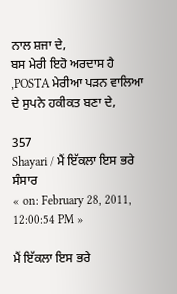ਨਾਲ ਸ਼ਜਾ ਦੇ,
ਬਸ ਮੇਰੀ ਇਹੋ ਅਰਦਾਸ ਹੈ ,POSTA ਮੇਰੀਆ ਪੜਨ ਵਾਲਿਆ ਦੇ ਸੁਪਨੇ ਹਕੀਕਤ ਬਣਾ ਦੇ,

357
Shayari / ਮੈਂ ਇੱਕਲਾ ਇਸ ਭਰੇ ਸੰਸਾਰ
« on: February 28, 2011, 12:00:54 PM »

ਮੈਂ ਇੱਕਲਾ ਇਸ ਭਰੇ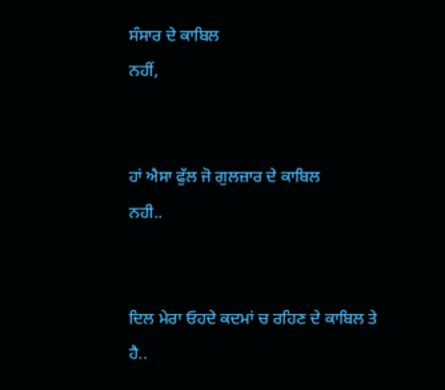ਸੰਸਾਰ ਦੇ ਕਾਬਿਲ
ਨਹੀਂ,


ਹਾਂ ਐਸਾ ਫੁੱਲ ਜੋ ਗੁਲਜ਼ਾਰ ਦੇ ਕਾਬਿਲ
ਨਹੀ..


ਦਿਲ ਮੇਰਾ ਓਹਦੇ ਕਦਮਾਂ ਚ ਰਹਿਣ ਦੇ ਕਾਬਿਲ ਤੇ
ਹੈ..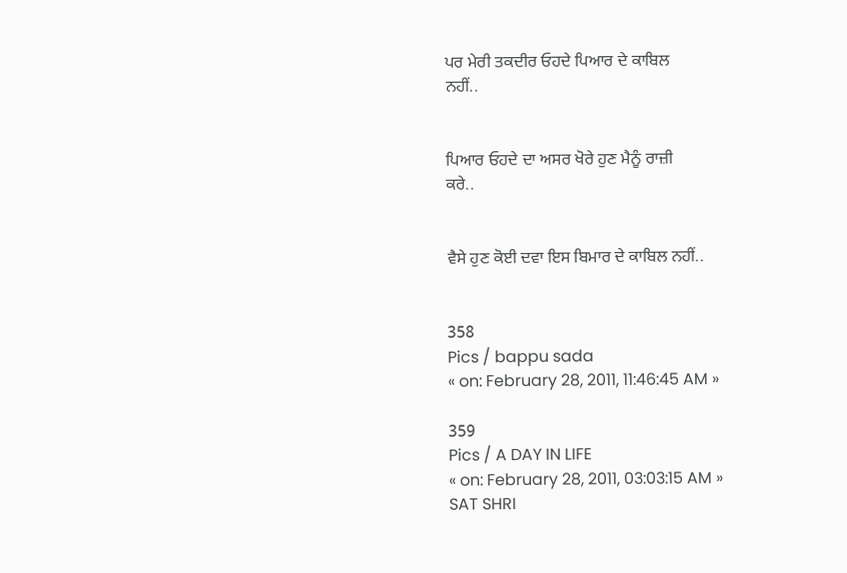ਪਰ ਮੇਰੀ ਤਕਦੀਰ ਓਹਦੇ ਪਿਆਰ ਦੇ ਕਾਬਿਲ
ਨਹੀਂ..


ਪਿਆਰ ਓਹਦੇ ਦਾ ਅਸਰ ਖੋਰੇ ਹੁਣ ਮੈਨੂੰ ਰਾਜ਼ੀ
ਕਰੇ..


ਵੈਸੇ ਹੁਣ ਕੋਈ ਦਵਾ ਇਸ ਬਿਮਾਰ ਦੇ ਕਾਬਿਲ ਨਹੀਂ..


358
Pics / bappu sada
« on: February 28, 2011, 11:46:45 AM »

359
Pics / A DAY IN LIFE
« on: February 28, 2011, 03:03:15 AM »
SAT SHRI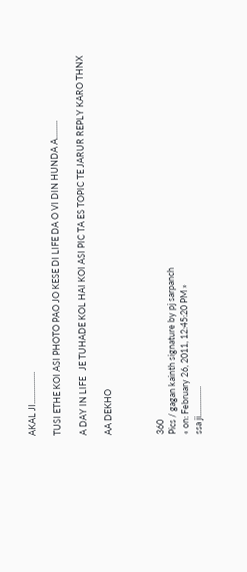AKAL JI................

TUSI ETHE KOI ASI PHOTO PAO JO KESE DI LIFE DA O VI DIN HUNDA A.........

A DAY IN LIFE   JE TUHADE KOL HAI KOI ASI PIC TA ES TOPIC TE JARUR REPLY KARO THNX

AA DEKHO



360
Pics / gagan kainth signature by pj sarpanch
« on: February 26, 2011, 12:45:20 PM »
ssa ji...............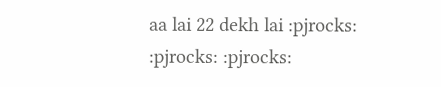aa lai 22 dekh lai :pjrocks: :pjrocks: :pjrocks: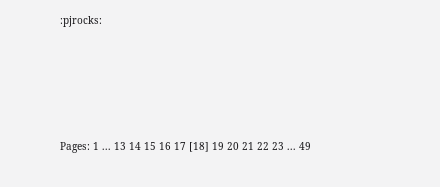:pjrocks:





Pages: 1 ... 13 14 15 16 17 [18] 19 20 21 22 23 ... 49